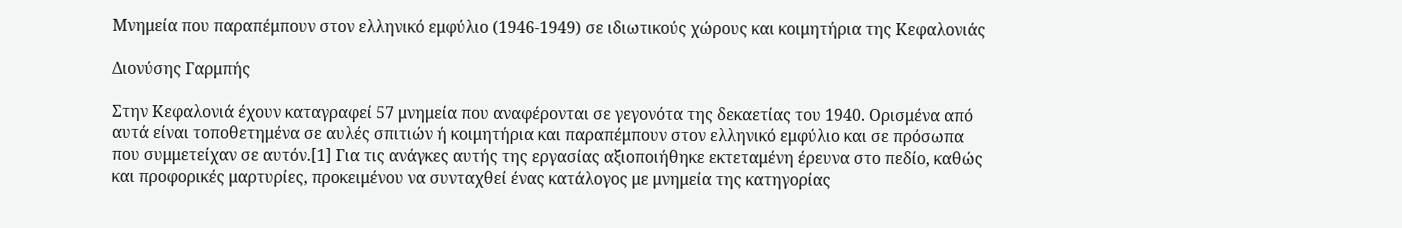Μνημεία που παραπέμπουν στον ελληνικό εμφύλιο (1946-1949) σε ιδιωτικούς χώρους και κοιμητήρια της Κεφαλονιάς

Διονύσης Γαρμπής

Στην Κεφαλονιά έχουν καταγραφεί 57 μνημεία που αναφέρονται σε γεγονότα της δεκαετίας του 1940. Ορισμένα από αυτά είναι τοποθετημένα σε αυλές σπιτιών ή κοιμητήρια και παραπέμπουν στον ελληνικό εμφύλιο και σε πρόσωπα που συμμετείχαν σε αυτόν.[1] Για τις ανάγκες αυτής της εργασίας αξιοποιήθηκε εκτεταμένη έρευνα στο πεδίο, καθώς και προφορικές μαρτυρίες, προκειμένου να συνταχθεί ένας κατάλογος με μνημεία της κατηγορίας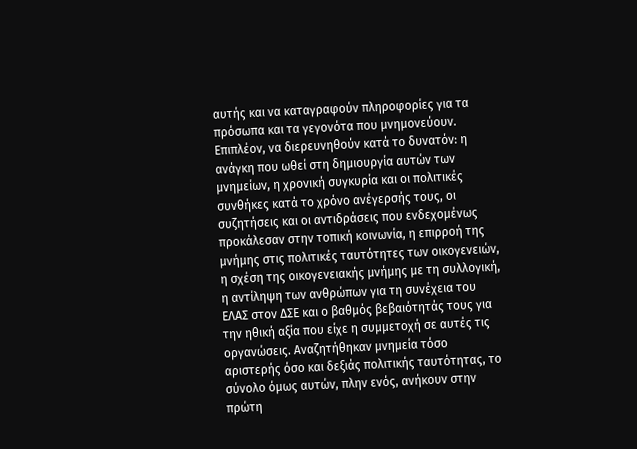αυτής και να καταγραφούν πληροφορίες για τα πρόσωπα και τα γεγονότα που μνημονεύουν. Επιπλέον, να διερευνηθούν κατά το δυνατόν: η ανάγκη που ωθεί στη δημιουργία αυτών των μνημείων, η χρονική συγκυρία και οι πολιτικές συνθήκες κατά το χρόνο ανέγερσής τους, οι συζητήσεις και οι αντιδράσεις που ενδεχομένως προκάλεσαν στην τοπική κοινωνία, η επιρροή της μνήμης στις πολιτικές ταυτότητες των οικογενειών, η σχέση της οικογενειακής μνήμης με τη συλλογική, η αντίληψη των ανθρώπων για τη συνέχεια του ΕΛΑΣ στον ΔΣΕ και ο βαθμός βεβαιότητάς τους για την ηθική αξία που είχε η συμμετοχή σε αυτές τις οργανώσεις. Αναζητήθηκαν μνημεία τόσο αριστερής όσο και δεξιάς πολιτικής ταυτότητας, το σύνολο όμως αυτών, πλην ενός, ανήκουν στην πρώτη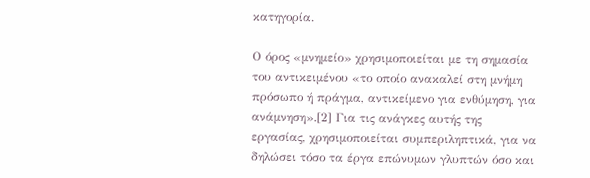κατηγορία.

Ο όρος «μνημείο» χρησιμοποιείται με τη σημασία του αντικειμένου «το οποίο ανακαλεί στη μνήμη πρόσωπο ή πράγμα, αντικείμενο για ενθύμηση, για ανάμνηση».[2] Για τις ανάγκες αυτής της εργασίας, χρησιμοποιείται συμπεριληπτικά, για να δηλώσει τόσο τα έργα επώνυμων γλυπτών όσο και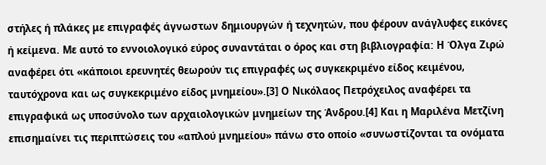στήλες ή πλάκες με επιγραφές άγνωστων δημιουργών ή τεχνητών, που φέρουν ανάγλυφες εικόνες ή κείμενα. Με αυτό το εννοιολογικό εύρος συναντάται ο όρος και στη βιβλιογραφία: Η Όλγα Ζιρώ αναφέρει ότι «κάποιοι ερευνητές θεωρούν τις επιγραφές ως συγκεκριμένο είδος κειμένου, ταυτόχρονα και ως συγκεκριμένο είδος μνημείου».[3] Ο Νικόλαος Πετρόχειλος αναφέρει τα επιγραφικά ως υποσύνολο των αρχαιολογικών μνημείων της Άνδρου.[4] Και η Μαριλένα Μετζίνη επισημαίνει τις περιπτώσεις του «απλού μνημείου» πάνω στο οποίο «συνωστίζονται τα ονόματα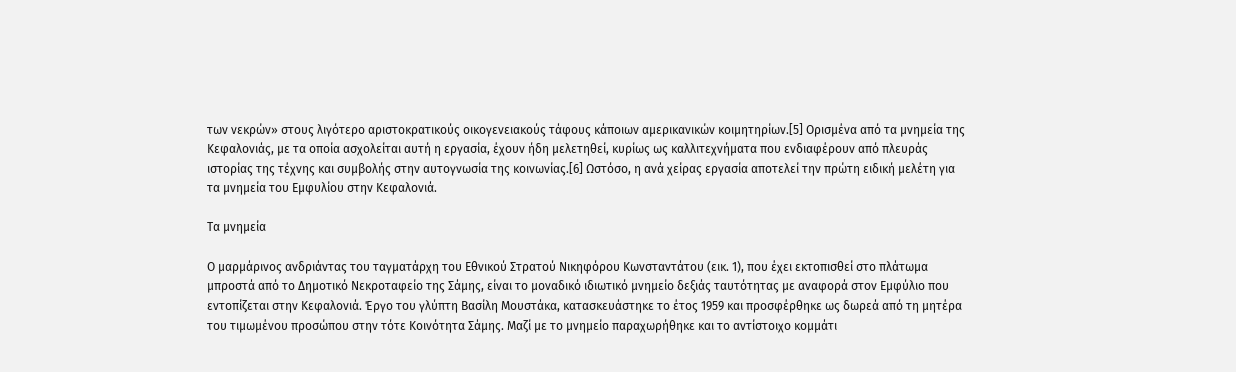των νεκρών» στους λιγότερο αριστοκρατικούς οικογενειακούς τάφους κάποιων αμερικανικών κοιμητηρίων.[5] Ορισμένα από τα μνημεία της Κεφαλονιάς, με τα οποία ασχολείται αυτή η εργασία, έχουν ήδη μελετηθεί, κυρίως ως καλλιτεχνήματα που ενδιαφέρουν από πλευράς ιστορίας της τέχνης και συμβολής στην αυτογνωσία της κοινωνίας.[6] Ωστόσο, η ανά χείρας εργασία αποτελεί την πρώτη ειδική μελέτη για τα μνημεία του Εμφυλίου στην Κεφαλονιά.

Τα μνημεία

Ο μαρμάρινος ανδριάντας του ταγματάρχη του Εθνικού Στρατού Νικηφόρου Κωνσταντάτου (εικ. 1), που έχει εκτοπισθεί στο πλάτωμα μπροστά από το Δημοτικό Νεκροταφείο της Σάμης, είναι το μοναδικό ιδιωτικό μνημείο δεξιάς ταυτότητας με αναφορά στον Εμφύλιο που εντοπίζεται στην Κεφαλονιά. Έργο του γλύπτη Βασίλη Μουστάκα, κατασκευάστηκε το έτος 1959 και προσφέρθηκε ως δωρεά από τη μητέρα του τιμωμένου προσώπου στην τότε Κοινότητα Σάμης. Μαζί με το μνημείο παραχωρήθηκε και το αντίστοιχο κομμάτι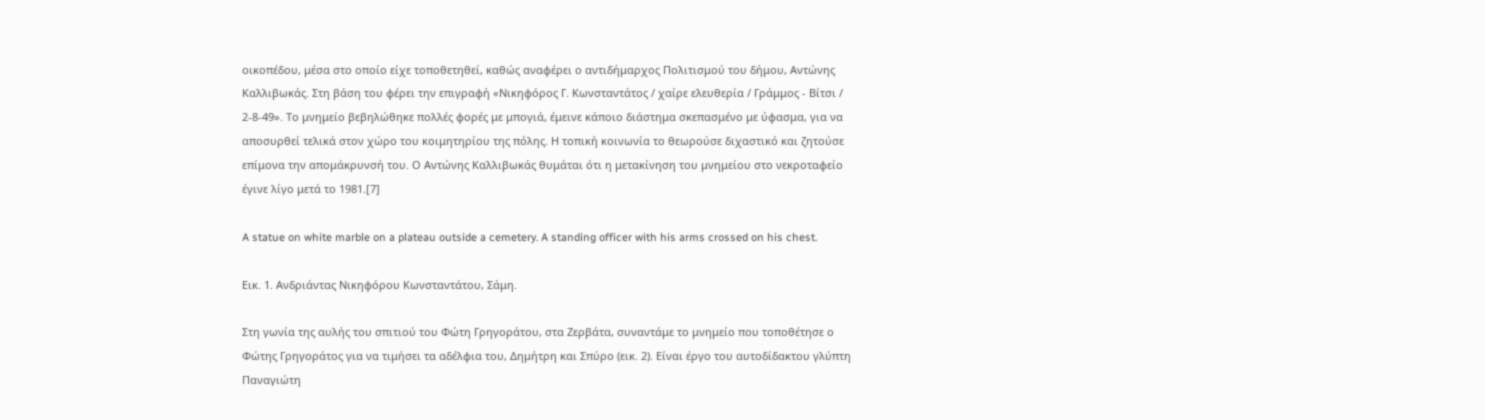οικοπέδου, μέσα στο οποίο είχε τοποθετηθεί, καθώς αναφέρει ο αντιδήμαρχος Πολιτισμού του δήμου, Αντώνης Καλλιβωκάς. Στη βάση του φέρει την επιγραφή «Νικηφόρος Γ. Κωνσταντάτος / χαίρε ελευθερία / Γράμμος - Βίτσι / 2-8-49». Το μνημείο βεβηλώθηκε πολλές φορές με μπογιά, έμεινε κάποιο διάστημα σκεπασμένο με ύφασμα, για να αποσυρθεί τελικά στον χώρο του κοιμητηρίου της πόλης. Η τοπική κοινωνία το θεωρούσε διχαστικό και ζητούσε επίμονα την απομάκρυνσή του. Ο Αντώνης Καλλιβωκάς θυμάται ότι η μετακίνηση του μνημείου στο νεκροταφείο έγινε λίγο μετά το 1981.[7]

A statue on white marble on a plateau outside a cemetery. A standing officer with his arms crossed on his chest.

Εικ. 1. Ανδριάντας Νικηφόρου Κωνσταντάτου, Σάμη.

Στη γωνία της αυλής του σπιτιού του Φώτη Γρηγοράτου, στα Ζερβάτα, συναντάμε το μνημείο που τοποθέτησε ο Φώτης Γρηγοράτος για να τιμήσει τα αδέλφια του, Δημήτρη και Σπύρο (εικ. 2). Είναι έργο του αυτοδίδακτου γλύπτη Παναγιώτη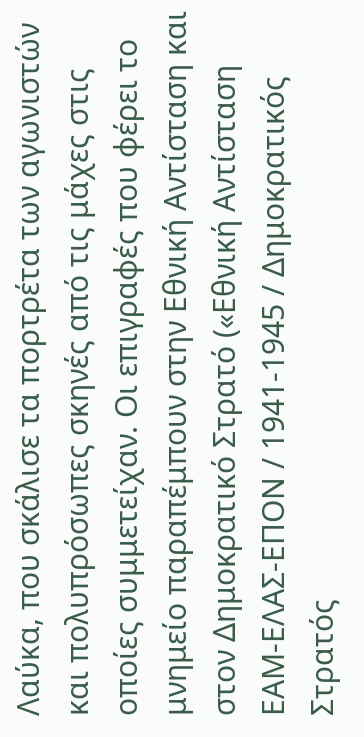Λαύκα, που σκάλισε τα πορτρέτα των αγωνιστών και πολυπρόσωπες σκηνές από τις μάχες στις οποίες συμμετείχαν. Οι επιγραφές που φέρει το μνημείο παραπέμπουν στην Εθνική Αντίσταση και στον Δημοκρατικό Στρατό («Εθνική Αντίσταση ΕΑΜ-ΕΛΑΣ-ΕΠΟΝ / 1941-1945 / Δημοκρατικός Στρατός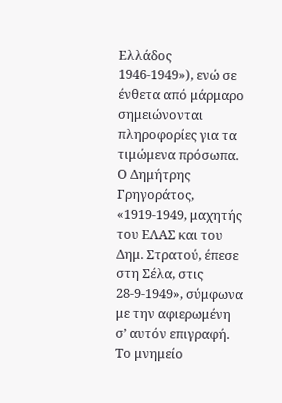Ελλάδος 1946-1949»), ενώ σε ένθετα από μάρμαρο σημειώνονται πληροφορίες για τα τιμώμενα πρόσωπα. Ο Δημήτρης Γρηγοράτος, «1919-1949, μαχητής του ΕΛΑΣ και του Δημ. Στρατού, έπεσε στη Σέλα, στις 28-9-1949», σύμφωνα με την αφιερωμένη σ’ αυτόν επιγραφή. Το μνημείο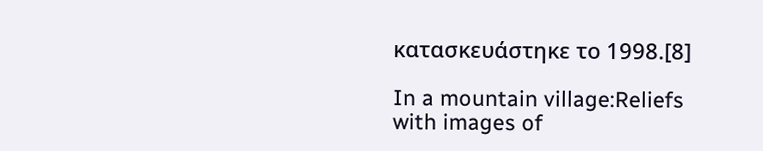κατασκευάστηκε το 1998.[8]

In a mountain village:Reliefs with images of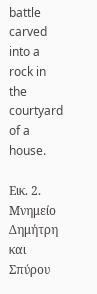battle carved into a rock in the courtyard of a house.

Εικ. 2. Μνημείο Δημήτρη και Σπύρου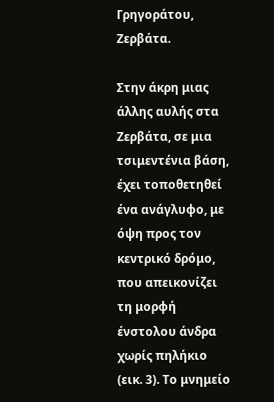Γρηγοράτου, Ζερβάτα.

Στην άκρη μιας άλλης αυλής στα Ζερβάτα, σε μια τσιμεντένια βάση, έχει τοποθετηθεί ένα ανάγλυφο, με όψη προς τον κεντρικό δρόμο, που απεικονίζει τη μορφή ένστολου άνδρα χωρίς πηλήκιο (εικ. 3). Το μνημείο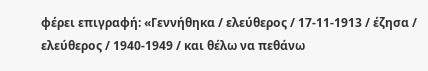φέρει επιγραφή: «Γεννήθηκα / ελεύθερος / 17-11-1913 / έζησα / ελεύθερος / 1940-1949 / και θέλω να πεθάνω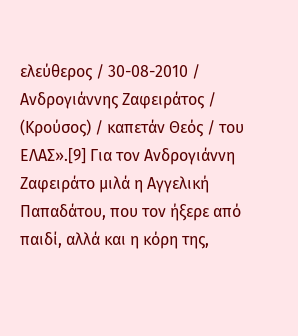ελεύθερος / 30-08-2010 / Ανδρογιάννης Ζαφειράτος / (Κρούσος) / καπετάν Θεός / του ΕΛΑΣ».[9] Για τον Ανδρογιάννη Ζαφειράτο μιλά η Αγγελική Παπαδάτου, που τον ήξερε από παιδί, αλλά και η κόρη της,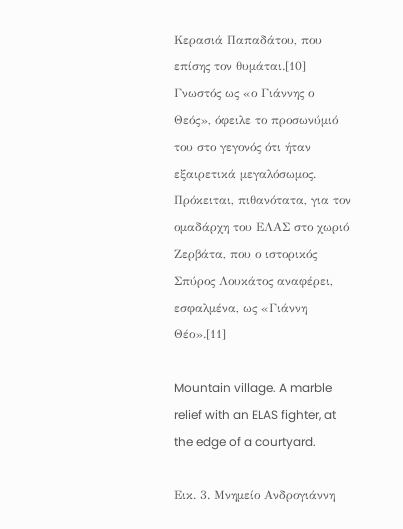Κερασιά Παπαδάτου, που επίσης τον θυμάται.[10] Γνωστός ως «ο Γιάννης ο Θεός», όφειλε το προσωνύμιό του στο γεγονός ότι ήταν εξαιρετικά μεγαλόσωμος. Πρόκειται, πιθανότατα, για τον ομαδάρχη του ΕΛΑΣ στο χωριό Ζερβάτα, που ο ιστορικός Σπύρος Λουκάτος αναφέρει, εσφαλμένα, ως «Γιάννη Θέο».[11]

Mountain village. A marble relief with an ELAS fighter, at the edge of a courtyard.

Εικ. 3. Μνημείο Ανδρογιάννη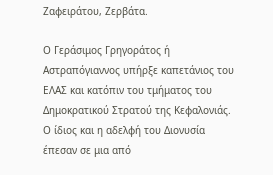Ζαφειράτου, Ζερβάτα.

Ο Γεράσιμος Γρηγοράτος ή Αστραπόγιαννος υπήρξε καπετάνιος του ΕΛΑΣ και κατόπιν του τμήματος του Δημοκρατικού Στρατού της Κεφαλονιάς. Ο ίδιος και η αδελφή του Διονυσία έπεσαν σε μια από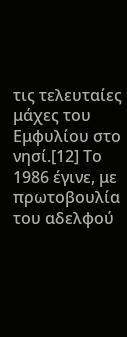τις τελευταίες μάχες του Εμφυλίου στο νησί.[12] Το 1986 έγινε, με πρωτοβουλία του αδελφού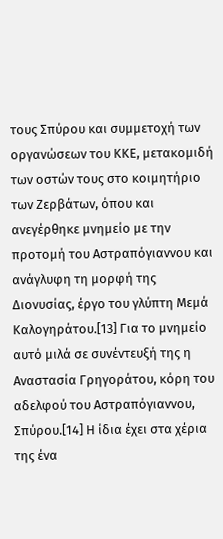τους Σπύρου και συμμετοχή των οργανώσεων του ΚΚΕ, μετακομιδή των οστών τους στο κοιμητήριο των Ζερβάτων, όπου και ανεγέρθηκε μνημείο με την προτομή του Αστραπόγιαννου και ανάγλυφη τη μορφή της Διονυσίας, έργο του γλύπτη Μεμά Καλογηράτου.[13] Για το μνημείο αυτό μιλά σε συνέντευξή της η Αναστασία Γρηγοράτου, κόρη του αδελφού του Αστραπόγιαννου, Σπύρου.[14] Η ίδια έχει στα χέρια της ένα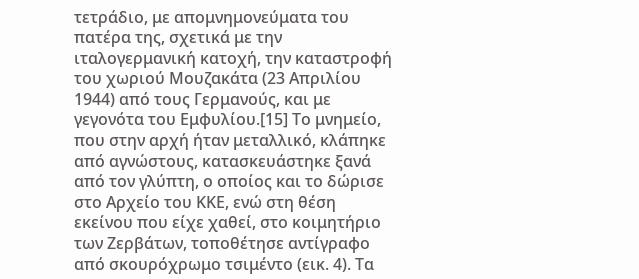τετράδιο, με απομνημονεύματα του πατέρα της, σχετικά με την ιταλογερμανική κατοχή, την καταστροφή του χωριού Μουζακάτα (23 Απριλίου 1944) από τους Γερμανούς, και με γεγονότα του Εμφυλίου.[15] Το μνημείο, που στην αρχή ήταν μεταλλικό, κλάπηκε από αγνώστους, κατασκευάστηκε ξανά από τον γλύπτη, ο οποίος και το δώρισε στο Αρχείο του ΚΚΕ, ενώ στη θέση εκείνου που είχε χαθεί, στο κοιμητήριο των Ζερβάτων, τοποθέτησε αντίγραφο από σκουρόχρωμο τσιμέντο (εικ. 4). Τα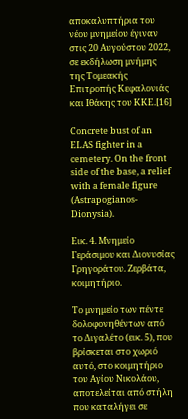αποκαλυπτήρια του νέου μνημείου έγιναν στις 20 Αυγούστου 2022, σε εκδήλωση μνήμης της Τομεακής Επιτροπής Κεφαλονιάς και Ιθάκης του ΚΚΕ.[16]

Concrete bust of an ELAS fighter in a cemetery. On the front side of the base, a relief with a female figure (Astrapogianos-Dionysia).

Εικ. 4. Μνημείο Γεράσιμου και Διονυσίας Γρηγοράτου. Ζερβάτα, κοιμητήριο.

Το μνημείο των πέντε δολοφονηθέντων από το Διγαλέτο (εικ. 5), που βρίσκεται στο χωριό αυτό, στο κοιμητήριο του Αγίου Νικολάου, αποτελείται από στήλη που καταλήγει σε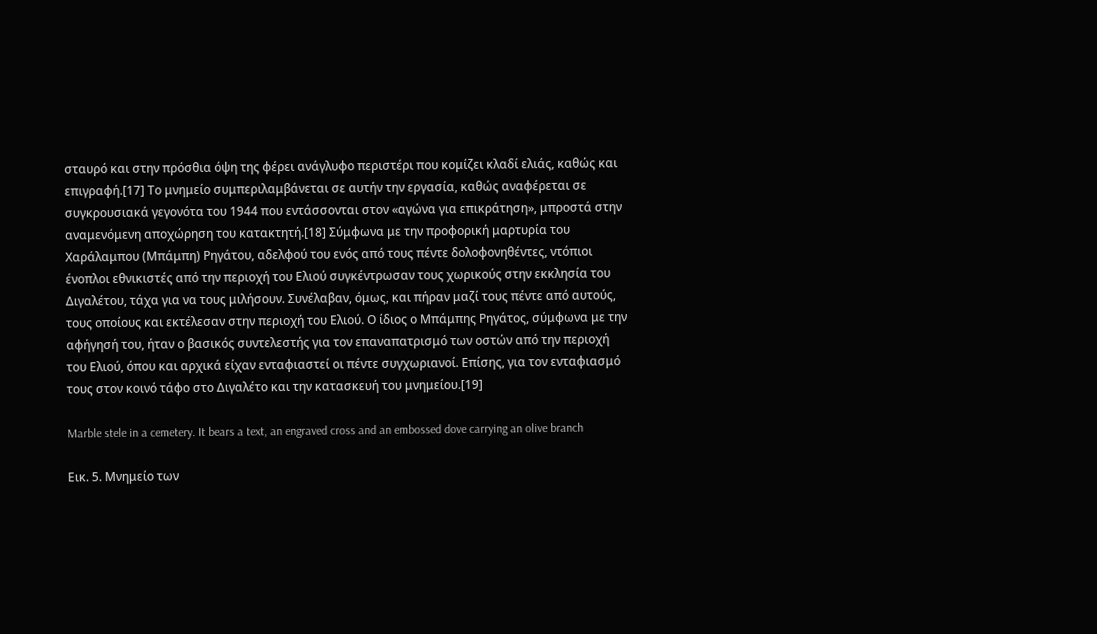σταυρό και στην πρόσθια όψη της φέρει ανάγλυφο περιστέρι που κομίζει κλαδί ελιάς, καθώς και επιγραφή.[17] Το μνημείο συμπεριλαμβάνεται σε αυτήν την εργασία, καθώς αναφέρεται σε συγκρουσιακά γεγονότα του 1944 που εντάσσονται στον «αγώνα για επικράτηση», μπροστά στην αναμενόμενη αποχώρηση του κατακτητή.[18] Σύμφωνα με την προφορική μαρτυρία του Χαράλαμπου (Μπάμπη) Ρηγάτου, αδελφού του ενός από τους πέντε δολοφονηθέντες, ντόπιοι ένοπλοι εθνικιστές από την περιοχή του Ελιού συγκέντρωσαν τους χωρικούς στην εκκλησία του Διγαλέτου, τάχα για να τους μιλήσουν. Συνέλαβαν, όμως, και πήραν μαζί τους πέντε από αυτούς, τους οποίους και εκτέλεσαν στην περιοχή του Ελιού. Ο ίδιος ο Μπάμπης Ρηγάτος, σύμφωνα με την αφήγησή του, ήταν ο βασικός συντελεστής για τον επαναπατρισμό των οστών από την περιοχή του Ελιού, όπου και αρχικά είχαν ενταφιαστεί οι πέντε συγχωριανοί. Επίσης, για τον ενταφιασμό τους στον κοινό τάφο στο Διγαλέτο και την κατασκευή του μνημείου.[19]

Marble stele in a cemetery. It bears a text, an engraved cross and an embossed dove carrying an olive branch

Εικ. 5. Μνημείο των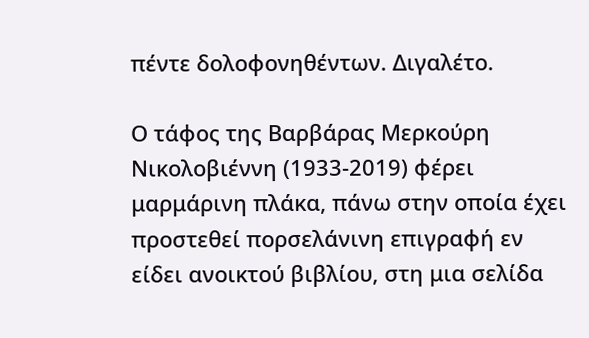πέντε δολοφονηθέντων. Διγαλέτο.

Ο τάφος της Βαρβάρας Μερκούρη Νικολοβιέννη (1933-2019) φέρει μαρμάρινη πλάκα, πάνω στην οποία έχει προστεθεί πορσελάνινη επιγραφή εν είδει ανοικτού βιβλίου, στη μια σελίδα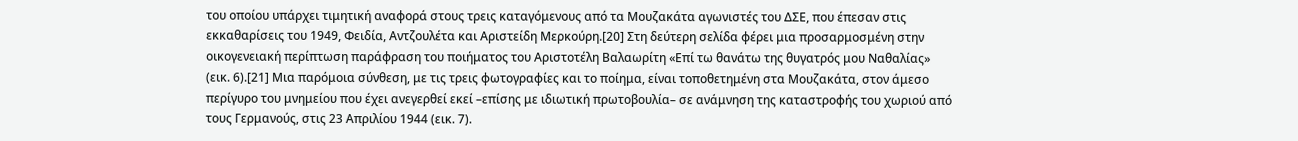του οποίου υπάρχει τιμητική αναφορά στους τρεις καταγόμενους από τα Μουζακάτα αγωνιστές του ΔΣΕ, που έπεσαν στις εκκαθαρίσεις του 1949, Φειδία, Αντζουλέτα και Αριστείδη Μερκούρη.[20] Στη δεύτερη σελίδα φέρει μια προσαρμοσμένη στην οικογενειακή περίπτωση παράφραση του ποιήματος του Αριστοτέλη Βαλαωρίτη «Επί τω θανάτω της θυγατρός μου Ναθαλίας» (εικ. 6).[21] Μια παρόμοια σύνθεση, με τις τρεις φωτογραφίες και το ποίημα, είναι τοποθετημένη στα Μουζακάτα, στον άμεσο περίγυρο του μνημείου που έχει ανεγερθεί εκεί –επίσης με ιδιωτική πρωτοβουλία– σε ανάμνηση της καταστροφής του χωριού από τους Γερμανούς, στις 23 Απριλίου 1944 (εικ. 7).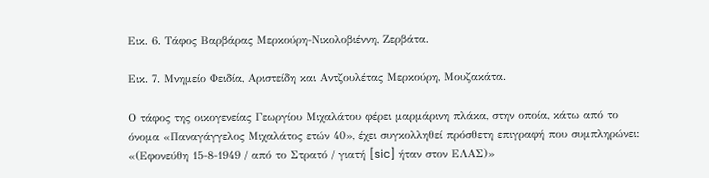Εικ. 6. Τάφος Βαρβάρας Μερκούρη-Νικολοβιέννη, Ζερβάτα.

Εικ. 7. Μνημείο Φειδία, Αριστείδη και Αντζουλέτας Μερκούρη, Μουζακάτα.

Ο τάφος της οικογενείας Γεωργίου Μιχαλάτου φέρει μαρμάρινη πλάκα, στην οποία, κάτω από το όνομα «Παναγάγγελος Μιχαλάτος ετών 40», έχει συγκολληθεί πρόσθετη επιγραφή που συμπληρώνει: «(Εφονεύθη 15-8-1949 / από το Στρατό / γιατή [sic] ήταν στον ΕΛΑΣ)»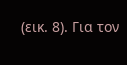(εικ. 8). Για τον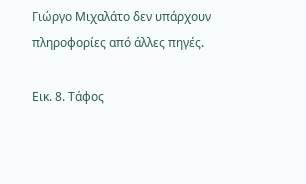Γιώργο Μιχαλάτο δεν υπάρχουν πληροφορίες από άλλες πηγές.

Εικ. 8. Τάφος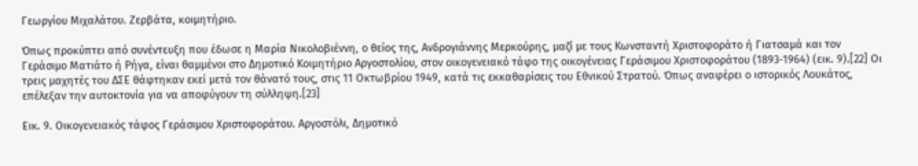Γεωργίου Μιχαλάτου. Ζερβάτα, κοιμητήριο.

Όπως προκύπτει από συνέντευξη που έδωσε η Μαρία Νικολοβιέννη, ο θείος της, Ανδρογιάννης Μερκούρης, μαζί με τους Κωνσταντή Χριστοφοράτο ή Γιατσαμά και τον Γεράσιμο Ματιάτο ή Ρήγα, είναι θαμμένοι στο Δημοτικό Κοιμητήριο Αργοστολίου, στον οικογενειακό τάφο της οικογένειας Γεράσιμου Χριστοφοράτου (1893-1964) (εικ. 9).[22] Οι τρεις μαχητές του ΔΣΕ θάφτηκαν εκεί μετά τον θάνατό τους, στις 11 Οκτωβρίου 1949, κατά τις εκκαθαρίσεις του Εθνικού Στρατού. Όπως αναφέρει ο ιστορικός Λουκάτος, επέλεξαν την αυτοκτονία για να αποφύγουν τη σύλληψη.[23]

Εικ. 9. Οικογενειακός τάφος Γεράσιμου Χριστοφοράτου. Αργοστόλι, Δημοτικό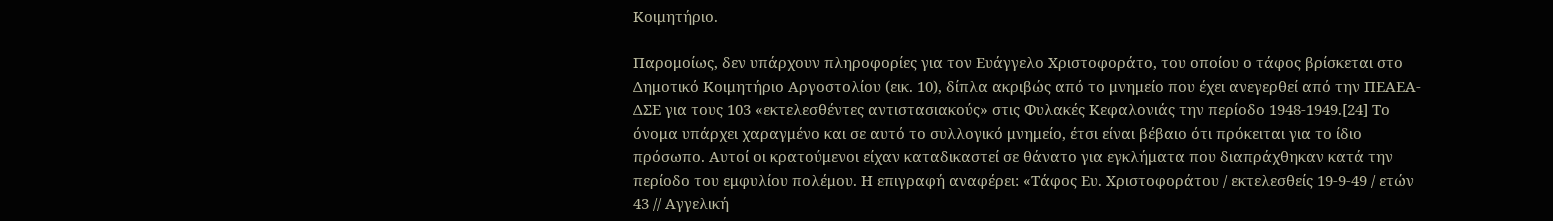Κοιμητήριο.

Παρομοίως, δεν υπάρχουν πληροφορίες για τον Ευάγγελο Χριστοφοράτο, του οποίου ο τάφος βρίσκεται στο Δημοτικό Κοιμητήριο Αργοστολίου (εικ. 10), δίπλα ακριβώς από το μνημείο που έχει ανεγερθεί από την ΠΕΑΕΑ-ΔΣΕ για τους 103 «εκτελεσθέντες αντιστασιακούς» στις Φυλακές Κεφαλονιάς την περίοδο 1948-1949.[24] Το όνομα υπάρχει χαραγμένο και σε αυτό το συλλογικό μνημείο, έτσι είναι βέβαιο ότι πρόκειται για το ίδιο πρόσωπο. Αυτοί οι κρατούμενοι είχαν καταδικαστεί σε θάνατο για εγκλήματα που διαπράχθηκαν κατά την περίοδο του εμφυλίου πολέμου. Η επιγραφή αναφέρει: «Τάφος Ευ. Χριστοφοράτου / εκτελεσθείς 19-9-49 / ετών 43 // Αγγελική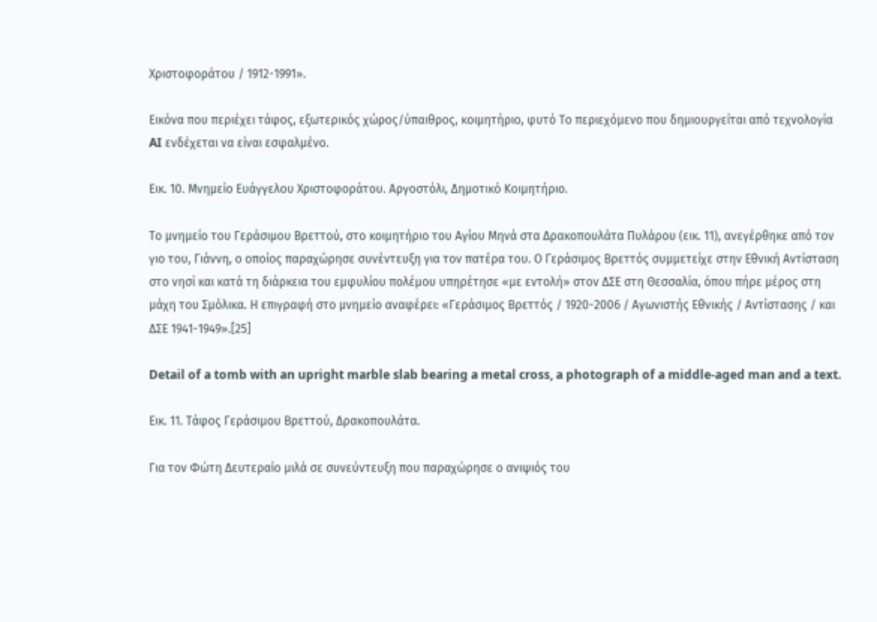Χριστοφοράτου / 1912-1991».

Εικόνα που περιέχει τάφος, εξωτερικός χώρος/ύπαιθρος, κοιμητήριο, φυτό Το περιεχόμενο που δημιουργείται από τεχνολογία AI ενδέχεται να είναι εσφαλμένο.

Εικ. 10. Μνημείο Ευάγγελου Χριστοφοράτου. Αργοστόλι, Δημοτικό Κοιμητήριο.

Το μνημείο του Γεράσιμου Βρεττού, στο κοιμητήριο του Αγίου Μηνά στα Δρακοπουλάτα Πυλάρου (εικ. 11), ανεγέρθηκε από τον γιο του, Γιάννη, ο οποίος παραχώρησε συνέντευξη για τον πατέρα του. Ο Γεράσιμος Βρεττός συμμετείχε στην Εθνική Αντίσταση στο νησί και κατά τη διάρκεια του εμφυλίου πολέμου υπηρέτησε «με εντολή» στον ΔΣΕ στη Θεσσαλία, όπου πήρε μέρος στη μάχη του Σμόλικα. Η επιγραφή στο μνημείο αναφέρει: «Γεράσιμος Βρεττός / 1920-2006 / Αγωνιστής Εθνικής / Αντίστασης / και ΔΣΕ 1941-1949».[25]

Detail of a tomb with an upright marble slab bearing a metal cross, a photograph of a middle-aged man and a text.

Εικ. 11. Τάφος Γεράσιμου Βρεττού, Δρακοπουλάτα.

Για τον Φώτη Δευτεραίο μιλά σε συνεύντευξη που παραχώρησε ο ανιψιός του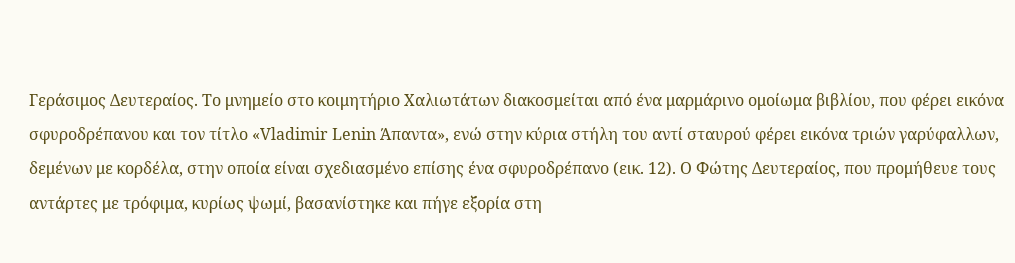Γεράσιμος Δευτεραίος. Το μνημείο στο κοιμητήριο Χαλιωτάτων διακοσμείται από ένα μαρμάρινο ομοίωμα βιβλίου, που φέρει εικόνα σφυροδρέπανου και τον τίτλο «Vladimir Lenin Άπαντα», ενώ στην κύρια στήλη του αντί σταυρού φέρει εικόνα τριών γαρύφαλλων, δεμένων με κορδέλα, στην οποία είναι σχεδιασμένο επίσης ένα σφυροδρέπανο (εικ. 12). Ο Φώτης Δευτεραίος, που προμήθευε τους αντάρτες με τρόφιμα, κυρίως ψωμί, βασανίστηκε και πήγε εξορία στη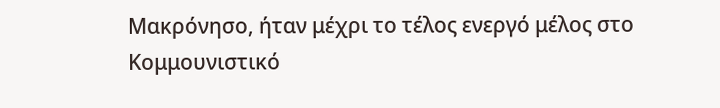Μακρόνησο, ήταν μέχρι το τέλος ενεργό μέλος στο Κομμουνιστικό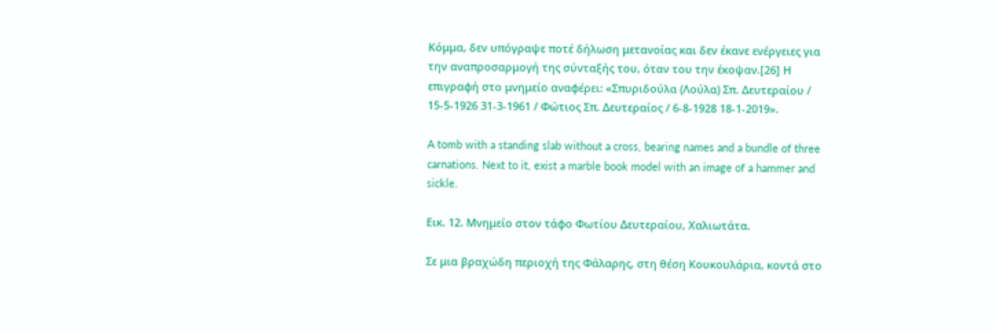Κόμμα, δεν υπόγραψε ποτέ δήλωση μετανοίας και δεν έκανε ενέργειες για την αναπροσαρμογή της σύνταξής του, όταν του την έκοψαν.[26] Η επιγραφή στο μνημείο αναφέρει: «Σπυριδούλα (Λούλα) Σπ. Δευτεραίου / 15-5-1926 31-3-1961 / Φώτιος Σπ. Δευτεραίος / 6-8-1928 18-1-2019».

A tomb with a standing slab without a cross, bearing names and a bundle of three carnations. Next to it, exist a marble book model with an image of a hammer and sickle.

Εικ. 12. Μνημείο στον τάφο Φωτίου Δευτεραίου, Χαλιωτάτα.

Σε μια βραχώδη περιοχή της Φάλαρης, στη θέση Κουκουλάρια, κοντά στο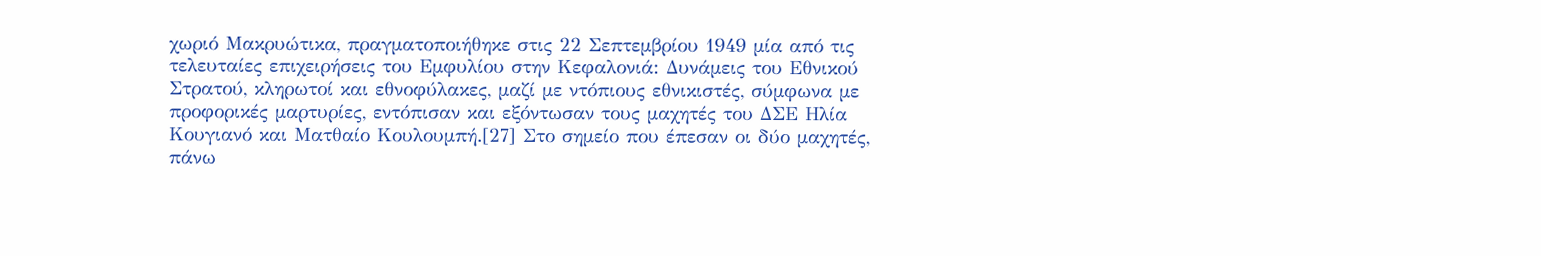χωριό Μακρυώτικα, πραγματοποιήθηκε στις 22 Σεπτεμβρίου 1949 μία από τις τελευταίες επιχειρήσεις του Εμφυλίου στην Κεφαλονιά: Δυνάμεις του Εθνικού Στρατού, κληρωτοί και εθνοφύλακες, μαζί με ντόπιους εθνικιστές, σύμφωνα με προφορικές μαρτυρίες, εντόπισαν και εξόντωσαν τους μαχητές του ΔΣΕ Ηλία Κουγιανό και Ματθαίο Κουλουμπή.[27] Στο σημείο που έπεσαν οι δύο μαχητές, πάνω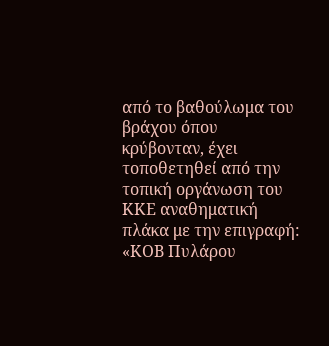από το βαθούλωμα του βράχου όπου κρύβονταν, έχει τοποθετηθεί από την τοπική οργάνωση του ΚΚΕ αναθηματική πλάκα με την επιγραφή: «ΚΟΒ Πυλάρου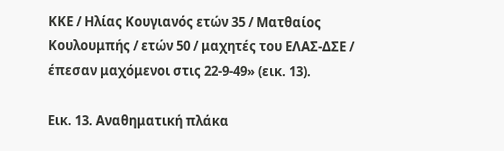ΚΚΕ / Ηλίας Κουγιανός ετών 35 / Ματθαίος Κουλουμπής / ετών 50 / μαχητές του ΕΛΑΣ-ΔΣΕ / έπεσαν μαχόμενοι στις 22-9-49» (εικ. 13).

Εικ. 13. Αναθηματική πλάκα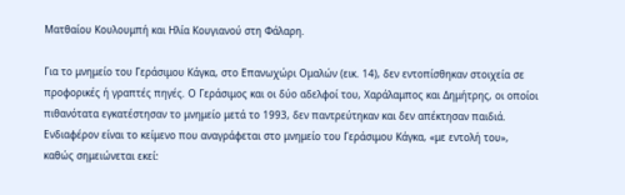Ματθαίου Κουλουμπή και Ηλία Κουγιανού στη Φάλαρη.

Για το μνημείο του Γεράσιμου Κάγκα, στο Επανωχώρι Ομαλών (εικ. 14), δεν εντοπίσθηκαν στοιχεία σε προφορικές ή γραπτές πηγές. Ο Γεράσιμος και οι δύο αδελφοί του, Χαράλαμπος και Δημήτρης, οι οποίοι πιθανότατα εγκατέστησαν το μνημείο μετά το 1993, δεν παντρεύτηκαν και δεν απέκτησαν παιδιά. Ενδιαφέρον είναι το κείμενο που αναγράφεται στο μνημείο του Γεράσιμου Κάγκα, «με εντολή του», καθώς σημειώνεται εκεί: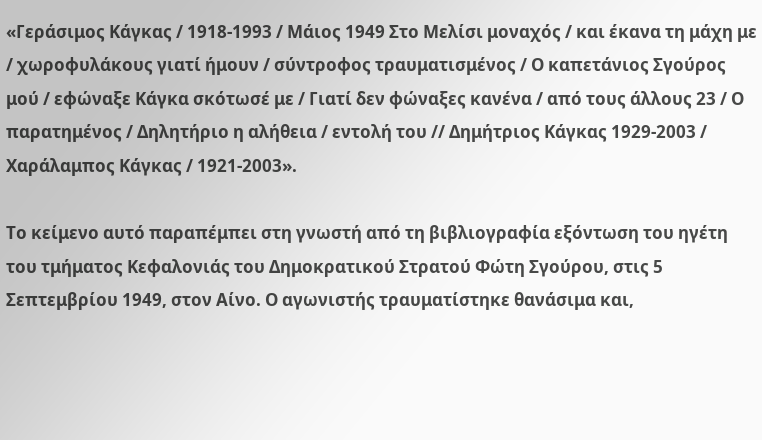«Γεράσιμος Κάγκας / 1918-1993 / Μάιος 1949 Στο Μελίσι μοναχός / και έκανα τη μάχη με / χωροφυλάκους γιατί ήμουν / σύντροφος τραυματισμένος / Ο καπετάνιος Σγούρος μού / εφώναξε Κάγκα σκότωσέ με / Γιατί δεν φώναξες κανένα / από τους άλλους 23 / Ο παρατημένος / Δηλητήριο η αλήθεια / εντολή του // Δημήτριος Κάγκας 1929-2003 / Χαράλαμπος Κάγκας / 1921-2003».

Το κείμενο αυτό παραπέμπει στη γνωστή από τη βιβλιογραφία εξόντωση του ηγέτη του τμήματος Κεφαλονιάς του Δημοκρατικού Στρατού Φώτη Σγούρου, στις 5 Σεπτεμβρίου 1949, στον Αίνο. Ο αγωνιστής τραυματίστηκε θανάσιμα και,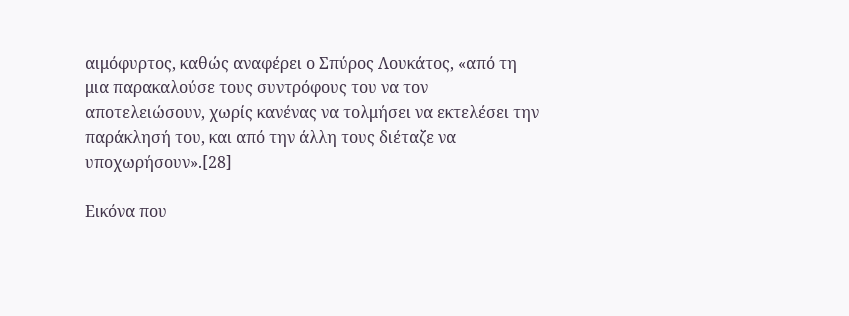αιμόφυρτος, καθώς αναφέρει ο Σπύρος Λουκάτος, «από τη μια παρακαλούσε τους συντρόφους του να τον αποτελειώσουν, χωρίς κανένας να τολμήσει να εκτελέσει την παράκλησή του, και από την άλλη τους διέταζε να υποχωρήσουν».[28]

Εικόνα που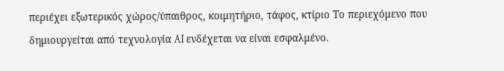περιέχει εξωτερικός χώρος/ύπαιθρος, κοιμητήριο, τάφος, κτίριο Το περιεχόμενο που δημιουργείται από τεχνολογία AI ενδέχεται να είναι εσφαλμένο.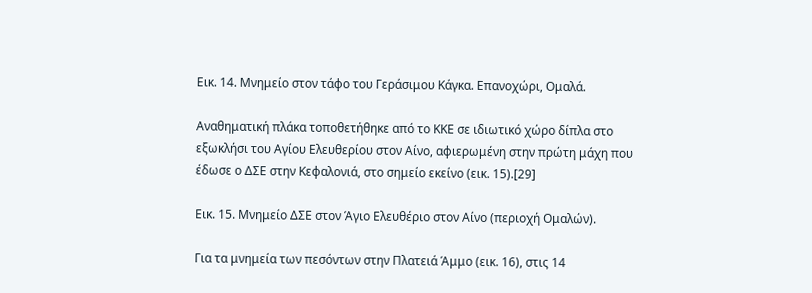Εικ. 14. Μνημείο στον τάφο του Γεράσιμου Κάγκα. Επανοχώρι, Ομαλά.

Αναθηματική πλάκα τοποθετήθηκε από το ΚΚΕ σε ιδιωτικό χώρο δίπλα στο εξωκλήσι του Αγίου Ελευθερίου στον Αίνο, αφιερωμένη στην πρώτη μάχη που έδωσε ο ΔΣΕ στην Κεφαλονιά, στο σημείο εκείνο (εικ. 15).[29]

Εικ. 15. Μνημείο ΔΣΕ στον Άγιο Ελευθέριο στον Αίνο (περιοχή Ομαλών).

Για τα μνημεία των πεσόντων στην Πλατειά Άμμο (εικ. 16), στις 14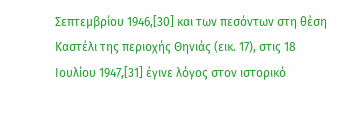Σεπτεμβρίου 1946,[30] και των πεσόντων στη θέση Καστέλι της περιοχής Θηνιάς (εικ. 17), στις 18 Ιουλίου 1947,[31] έγινε λόγος στον ιστορικό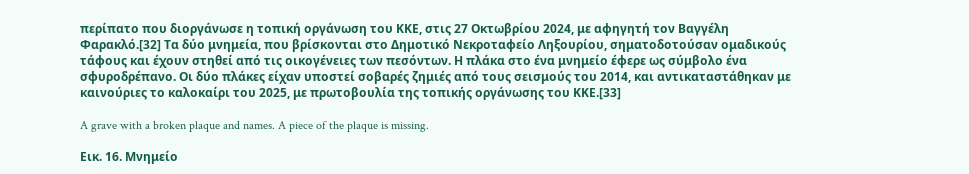περίπατο που διοργάνωσε η τοπική οργάνωση του ΚΚΕ, στις 27 Οκτωβρίου 2024, με αφηγητή τον Βαγγέλη Φαρακλό.[32] Τα δύο μνημεία, που βρίσκονται στο Δημοτικό Νεκροταφείο Ληξουρίου, σηματοδοτούσαν ομαδικούς τάφους και έχουν στηθεί από τις οικογένειες των πεσόντων. Η πλάκα στο ένα μνημείο έφερε ως σύμβολο ένα σφυροδρέπανο. Οι δύο πλάκες είχαν υποστεί σοβαρές ζημιές από τους σεισμούς του 2014, και αντικαταστάθηκαν με καινούριες το καλοκαίρι του 2025, με πρωτοβουλία της τοπικής οργάνωσης του ΚΚΕ.[33]

A grave with a broken plaque and names. A piece of the plaque is missing.

Εικ. 16. Μνημείο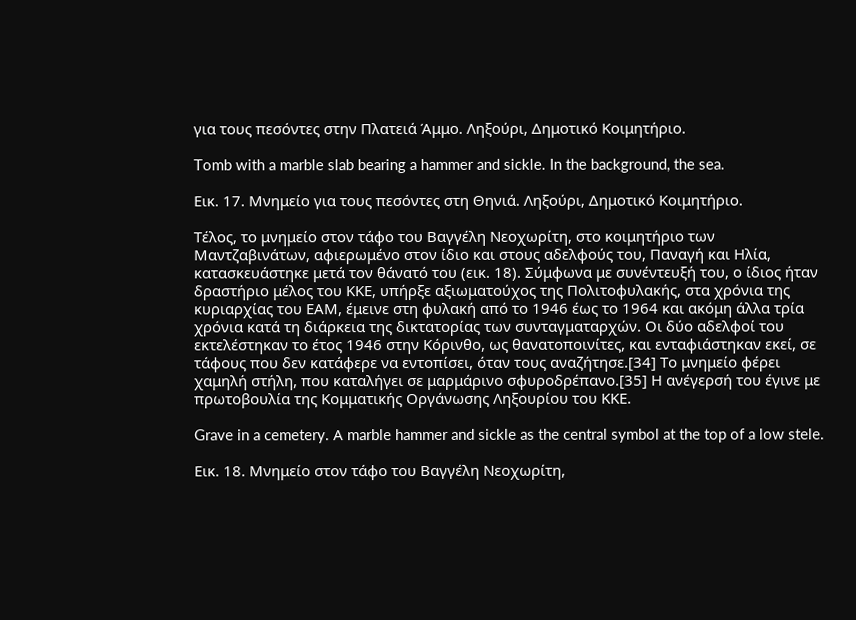για τους πεσόντες στην Πλατειά Άμμο. Ληξούρι, Δημοτικό Κοιμητήριο.

Tomb with a marble slab bearing a hammer and sickle. In the background, the sea.

Εικ. 17. Μνημείο για τους πεσόντες στη Θηνιά. Ληξούρι, Δημοτικό Κοιμητήριο.

Τέλος, το μνημείο στον τάφο του Βαγγέλη Νεοχωρίτη, στο κοιμητήριο των Μαντζαβινάτων, αφιερωμένο στον ίδιο και στους αδελφούς του, Παναγή και Ηλία, κατασκευάστηκε μετά τον θάνατό του (εικ. 18). Σύμφωνα με συνέντευξή του, ο ίδιος ήταν δραστήριο μέλος του ΚΚΕ, υπήρξε αξιωματούχος της Πολιτοφυλακής, στα χρόνια της κυριαρχίας του ΕΑΜ, έμεινε στη φυλακή από το 1946 έως το 1964 και ακόμη άλλα τρία χρόνια κατά τη διάρκεια της δικτατορίας των συνταγματαρχών. Οι δύο αδελφοί του εκτελέστηκαν το έτος 1946 στην Κόρινθο, ως θανατοποινίτες, και ενταφιάστηκαν εκεί, σε τάφους που δεν κατάφερε να εντοπίσει, όταν τους αναζήτησε.[34] Το μνημείο φέρει χαμηλή στήλη, που καταλήγει σε μαρμάρινο σφυροδρέπανο.[35] Η ανέγερσή του έγινε με πρωτοβουλία της Κομματικής Οργάνωσης Ληξουρίου του ΚΚΕ.

Grave in a cemetery. Α marble hammer and sickle as the central symbol at the top of a low stele.

Εικ. 18. Μνημείο στον τάφο του Βαγγέλη Νεοχωρίτη,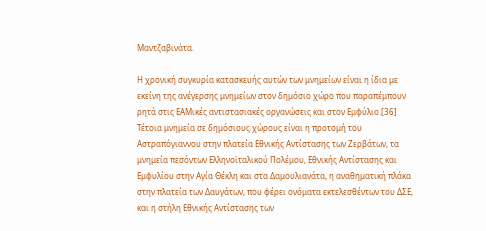Μαντζαβινάτα.

Η χρονική συγκυρία κατασκευής αυτών των μνημείων είναι η ίδια με εκείνη της ανέγερσης μνημείων στον δημόσιο χώρο που παραπέμπουν ρητά στις ΕΑΜικές αντιστασιακές οργανώσεις και στον Εμφύλιο.[36] Τέτοια μνημεία σε δημόσιους χώρους είναι η προτομή του Αστραπόγιαννου στην πλατεία Εθνικής Αντίστασης των Ζερβάτων, τα μνημεία πεσόντων Ελληνοϊταλικού Πολέμου, Εθνικής Αντίστασης και Εμφυλίου στην Αγία Θέκλη και στα Δαμουλιανάτα, η αναθηματική πλάκα στην πλατεία των Δαυγάτων, που φέρει ονόματα εκτελεσθέντων του ΔΣΕ, και η στήλη Εθνικής Αντίστασης των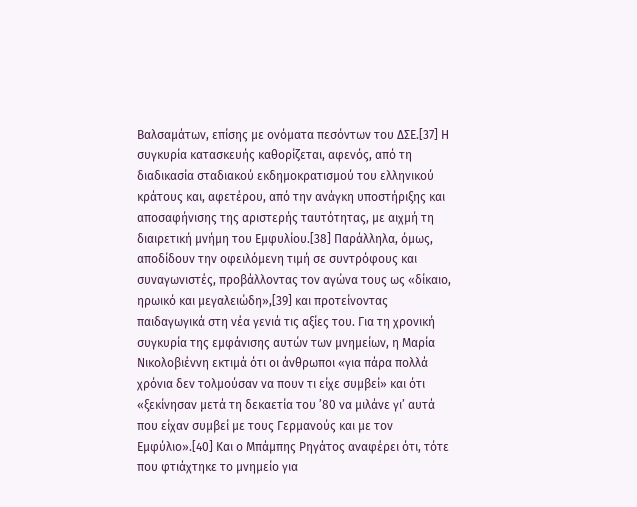Βαλσαμάτων, επίσης με ονόματα πεσόντων του ΔΣΕ.[37] Η συγκυρία κατασκευής καθορίζεται, αφενός, από τη διαδικασία σταδιακού εκδημοκρατισμού του ελληνικού κράτους και, αφετέρου, από την ανάγκη υποστήριξης και αποσαφήνισης της αριστερής ταυτότητας, με αιχμή τη διαιρετική μνήμη του Εμφυλίου.[38] Παράλληλα, όμως, αποδίδουν την οφειλόμενη τιμή σε συντρόφους και συναγωνιστές, προβάλλοντας τον αγώνα τους ως «δίκαιο, ηρωικό και μεγαλειώδη»,[39] και προτείνοντας παιδαγωγικά στη νέα γενιά τις αξίες του. Για τη χρονική συγκυρία της εμφάνισης αυτών των μνημείων, η Μαρία Νικολοβιέννη εκτιμά ότι οι άνθρωποι «για πάρα πολλά χρόνια δεν τολμούσαν να πουν τι είχε συμβεί» και ότι «ξεκίνησαν μετά τη δεκαετία του ’80 να μιλάνε γι’ αυτά που είχαν συμβεί με τους Γερμανούς και με τον Εμφύλιο».[40] Και ο Μπάμπης Ρηγάτος αναφέρει ότι, τότε που φτιάχτηκε το μνημείο για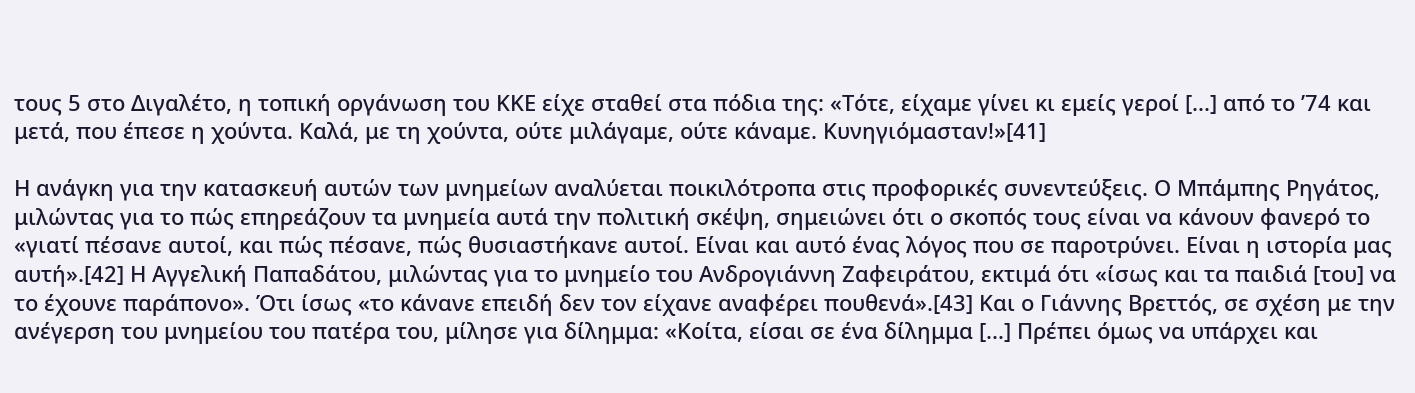τους 5 στο Διγαλέτο, η τοπική οργάνωση του ΚΚΕ είχε σταθεί στα πόδια της: «Τότε, είχαμε γίνει κι εμείς γεροί [...] από το ’74 και μετά, που έπεσε η χούντα. Καλά, με τη χούντα, ούτε μιλάγαμε, ούτε κάναμε. Κυνηγιόμασταν!»[41]

Η ανάγκη για την κατασκευή αυτών των μνημείων αναλύεται ποικιλότροπα στις προφορικές συνεντεύξεις. Ο Μπάμπης Ρηγάτος, μιλώντας για το πώς επηρεάζουν τα μνημεία αυτά την πολιτική σκέψη, σημειώνει ότι ο σκοπός τους είναι να κάνουν φανερό το «γιατί πέσανε αυτοί, και πώς πέσανε, πώς θυσιαστήκανε αυτοί. Είναι και αυτό ένας λόγος που σε παροτρύνει. Είναι η ιστορία μας αυτή».[42] Η Αγγελική Παπαδάτου, μιλώντας για το μνημείο του Ανδρογιάννη Ζαφειράτου, εκτιμά ότι «ίσως και τα παιδιά [του] να το έχουνε παράπονο». Ότι ίσως «το κάνανε επειδή δεν τον είχανε αναφέρει πουθενά».[43] Και ο Γιάννης Βρεττός, σε σχέση με την ανέγερση του μνημείου του πατέρα του, μίλησε για δίλημμα: «Κοίτα, είσαι σε ένα δίλημμα [...] Πρέπει όμως να υπάρχει και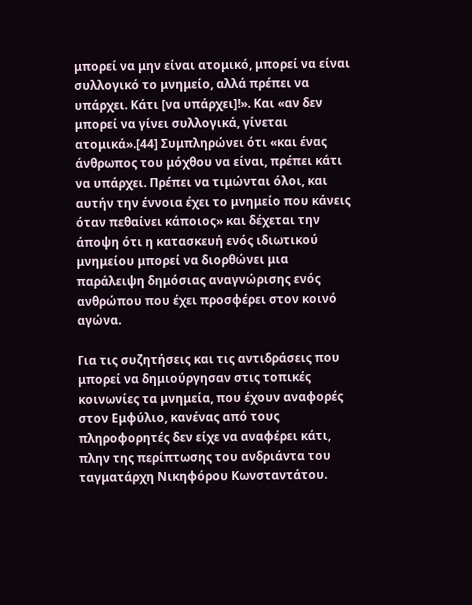μπορεί να μην είναι ατομικό, μπορεί να είναι συλλογικό το μνημείο, αλλά πρέπει να υπάρχει. Κάτι [να υπάρχει]!». Και «αν δεν μπορεί να γίνει συλλογικά, γίνεται ατομικά».[44] Συμπληρώνει ότι «και ένας άνθρωπος του μόχθου να είναι, πρέπει κάτι να υπάρχει. Πρέπει να τιμώνται όλοι, και αυτήν την έννοια έχει το μνημείο που κάνεις όταν πεθαίνει κάποιος» και δέχεται την άποψη ότι η κατασκευή ενός ιδιωτικού μνημείου μπορεί να διορθώνει μια παράλειψη δημόσιας αναγνώρισης ενός ανθρώπου που έχει προσφέρει στον κοινό αγώνα.

Για τις συζητήσεις και τις αντιδράσεις που μπορεί να δημιούργησαν στις τοπικές κοινωνίες τα μνημεία, που έχουν αναφορές στον Εμφύλιο, κανένας από τους πληροφορητές δεν είχε να αναφέρει κάτι, πλην της περίπτωσης του ανδριάντα του ταγματάρχη Νικηφόρου Κωνσταντάτου.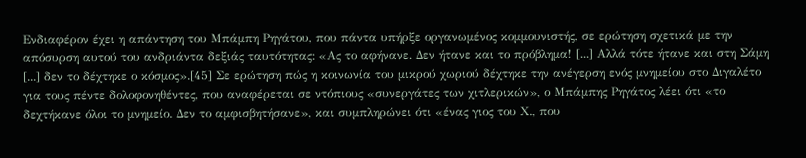Ενδιαφέρον έχει η απάντηση του Μπάμπη Ρηγάτου, που πάντα υπήρξε οργανωμένος κομμουνιστής, σε ερώτηση σχετικά με την απόσυρση αυτού του ανδριάντα δεξιάς ταυτότητας: «Ας το αφήνανε. Δεν ήτανε και το πρόβλημα! [...] Αλλά τότε ήτανε και στη Σάμη [...] δεν το δέχτηκε ο κόσμος».[45] Σε ερώτηση πώς η κοινωνία του μικρού χωριού δέχτηκε την ανέγερση ενός μνημείου στο Διγαλέτο για τους πέντε δολοφονηθέντες, που αναφέρεται σε ντόπιους «συνεργάτες των χιτλερικών», ο Μπάμπης Ρηγάτος λέει ότι «το δεχτήκανε όλοι το μνημείο. Δεν το αμφισβητήσανε», και συμπληρώνει ότι «ένας γιος του Χ., που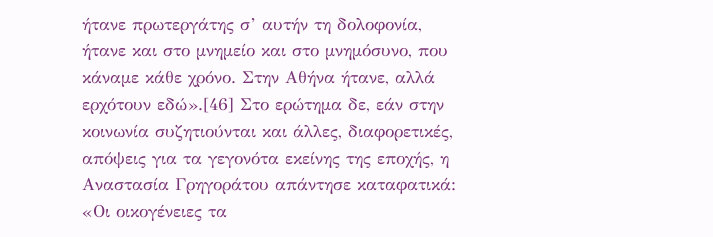ήτανε πρωτεργάτης σ’ αυτήν τη δολοφονία, ήτανε και στο μνημείο και στο μνημόσυνο, που κάναμε κάθε χρόνο. Στην Αθήνα ήτανε, αλλά ερχότουν εδώ».[46] Στο ερώτημα δε, εάν στην κοινωνία συζητιούνται και άλλες, διαφορετικές, απόψεις για τα γεγονότα εκείνης της εποχής, η Αναστασία Γρηγοράτου απάντησε καταφατικά: «Οι οικογένειες τα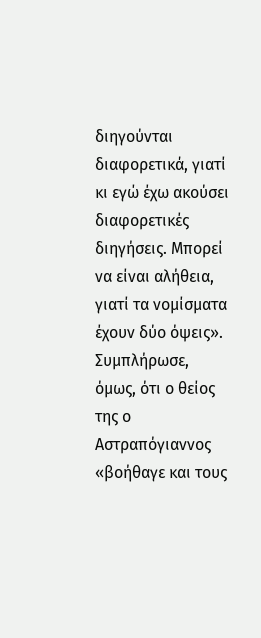διηγούνται διαφορετικά, γιατί κι εγώ έχω ακούσει διαφορετικές διηγήσεις. Μπορεί να είναι αλήθεια, γιατί τα νομίσματα έχουν δύο όψεις». Συμπλήρωσε, όμως, ότι ο θείος της ο Αστραπόγιαννος «βοήθαγε και τους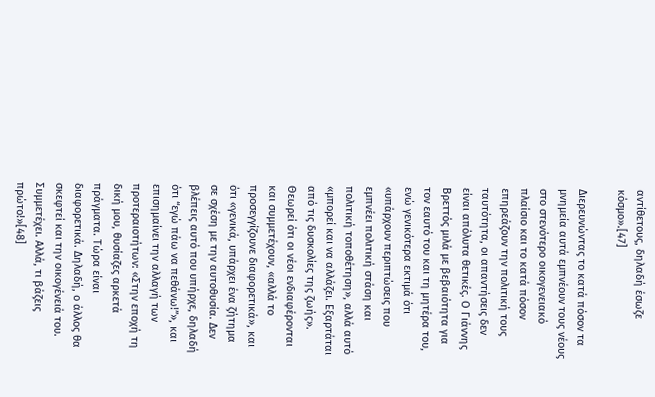αντίθετους, δηλαδή έσωζε κόσμο».[47]

Διερευνώντας το κατά πόσον τα μνημεία αυτά εμπνέουν τους νέους στο στενότερο οικογενειακό πλαίσιο και το κατά πόσον επηρεάζουν την πολιτική τους ταυτότητα, οι απαντήσεις δεν είναι απόλυτα θετικές. Ο Γιάννης Βρεττός μιλά με βεβαιότητα για τον εαυτό του και τη μητέρα του, ενώ γενικότερα εκτιμά ότι «υπάρχουν περιπτώσεις που εμπνέει πολιτική στάση και πολιτική τοποθέτηση», αλλά αυτό «μπορεί και να αλλάζει. Εξαρτάται από τις δυσκολίες της ζωής». Θεωρεί ότι οι νέοι ενδιαφέρονται και συμμετέχουν, «αλλά το προσεγγίζουνε διαφορετικά», και ότι «γενικά, υπάρχει ένα ζήτημα σε σχέση με την αυτοθυσία. Δεν βλέπεις αυτό που υπήρχε, δηλαδή ότι “εγώ πάω να πεθάνω!”», και επισημαίνει την αλλαγή των προτεραιοτήτων: «Στην εποχή τη δική μου, θυσίαζες αρκετά πράγματα. Τώρα είναι διαφορετικά. Δηλαδή, ο άλλος θα σκεφτεί και την οικογένειά του. Συμμετέχει. Αλλά, τι βάζεις πρώτο!»[48]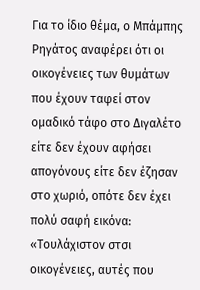Για το ίδιο θέμα, ο Μπάμπης Ρηγάτος αναφέρει ότι οι οικογένειες των θυμάτων που έχουν ταφεί στον ομαδικό τάφο στο Διγαλέτο είτε δεν έχουν αφήσει απογόνους είτε δεν έζησαν στο χωριό, οπότε δεν έχει πολύ σαφή εικόνα: «Τουλάχιστον στσι οικογένειες, αυτές που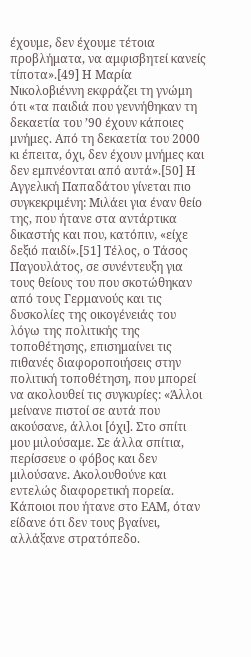έχουμε, δεν έχουμε τέτοια προβλήματα, να αμφισβητεί κανείς τίποτα».[49] Η Μαρία Νικολοβιέννη εκφράζει τη γνώμη ότι «τα παιδιά που γεννήθηκαν τη δεκαετία του ’90 έχουν κάποιες μνήμες. Από τη δεκαετία του 2000 κι έπειτα, όχι, δεν έχουν μνήμες και δεν εμπνέονται από αυτά».[50] Η Αγγελική Παπαδάτου γίνεται πιο συγκεκριμένη: Μιλάει για έναν θείο της, που ήτανε στα αντάρτικα δικαστής και που, κατόπιν, «είχε δεξιό παιδί».[51] Τέλος, ο Τάσος Παγουλάτος, σε συνέντευξη για τους θείους του που σκοτώθηκαν από τους Γερμανούς και τις δυσκολίες της οικογένειάς του λόγω της πολιτικής της τοποθέτησης, επισημαίνει τις πιθανές διαφοροποιήσεις στην πολιτική τοποθέτηση, που μπορεί να ακολουθεί τις συγκυρίες: «Άλλοι μείνανε πιστοί σε αυτά που ακούσανε, άλλοι [όχι]. Στο σπίτι μου μιλούσαμε. Σε άλλα σπίτια, περίσσευε ο φόβος και δεν μιλούσανε. Ακολουθούνε και εντελώς διαφορετική πορεία. Κάποιοι που ήτανε στο ΕΑΜ, όταν είδανε ότι δεν τους βγαίνει, αλλάξανε στρατόπεδο.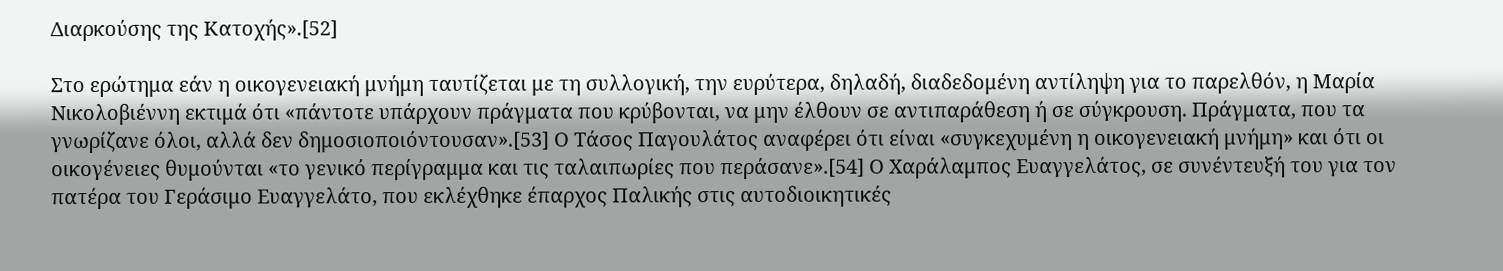Διαρκούσης της Κατοχής».[52]

Στο ερώτημα εάν η οικογενειακή μνήμη ταυτίζεται με τη συλλογική, την ευρύτερα, δηλαδή, διαδεδομένη αντίληψη για το παρελθόν, η Μαρία Νικολοβιέννη εκτιμά ότι «πάντοτε υπάρχουν πράγματα που κρύβονται, να μην έλθουν σε αντιπαράθεση ή σε σύγκρουση. Πράγματα, που τα γνωρίζανε όλοι, αλλά δεν δημοσιοποιόντουσαν».[53] Ο Τάσος Παγουλάτος αναφέρει ότι είναι «συγκεχυμένη η οικογενειακή μνήμη» και ότι οι οικογένειες θυμούνται «το γενικό περίγραμμα και τις ταλαιπωρίες που περάσανε».[54] Ο Χαράλαμπος Ευαγγελάτος, σε συνέντευξή του για τον πατέρα του Γεράσιμο Ευαγγελάτο, που εκλέχθηκε έπαρχος Παλικής στις αυτοδιοικητικές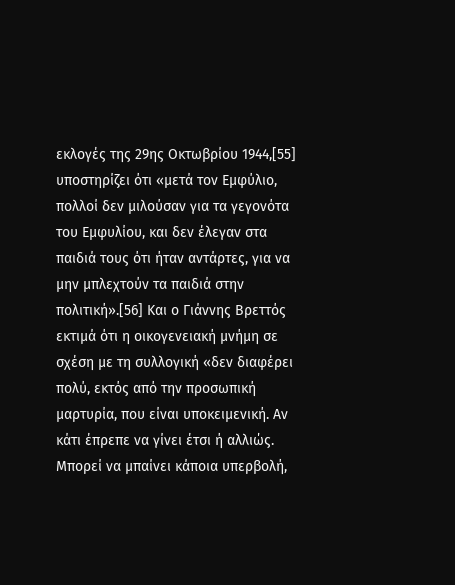εκλογές της 29ης Οκτωβρίου 1944,[55] υποστηρίζει ότι «μετά τον Εμφύλιο, πολλοί δεν μιλούσαν για τα γεγονότα του Εμφυλίου, και δεν έλεγαν στα παιδιά τους ότι ήταν αντάρτες, για να μην μπλεχτούν τα παιδιά στην πολιτική».[56] Και ο Γιάννης Βρεττός εκτιμά ότι η οικογενειακή μνήμη σε σχέση με τη συλλογική «δεν διαφέρει πολύ, εκτός από την προσωπική μαρτυρία, που είναι υποκειμενική. Αν κάτι έπρεπε να γίνει έτσι ή αλλιώς. Μπορεί να μπαίνει κάποια υπερβολή,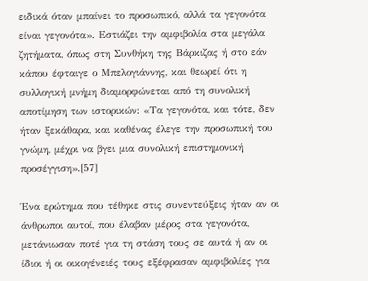ειδικά όταν μπαίνει το προσωπικό, αλλά τα γεγονότα είναι γεγονότα». Εστιάζει την αμφιβολία στα μεγάλα ζητήματα, όπως στη Συνθήκη της Βάρκιζας ή στο εάν κάπου έφταιγε ο Μπελογιάννης, και θεωρεί ότι η συλλογική μνήμη διαμορφώνεται από τη συνολική αποτίμηση των ιστορικών: «Τα γεγονότα, και τότε, δεν ήταν ξεκάθαρα, και καθένας έλεγε την προσωπική του γνώμη, μέχρι να βγει μια συνολική επιστημονική προσέγγιση».[57]

Ένα ερώτημα που τέθηκε στις συνεντεύξεις ήταν αν οι άνθρωποι αυτοί, που έλαβαν μέρος στα γεγονότα, μετάνιωσαν ποτέ για τη στάση τους σε αυτά ή αν οι ίδιοι ή οι οικογένειές τους εξέφρασαν αμφιβολίες για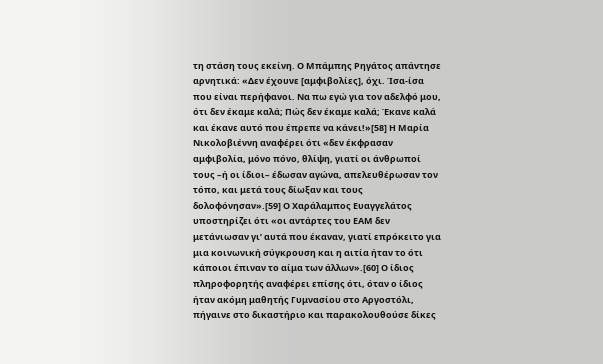τη στάση τους εκείνη. Ο Μπάμπης Ρηγάτος απάντησε αρνητικά: «Δεν έχουνε [αμφιβολίες], όχι. Ίσα-ίσα που είναι περήφανοι. Να πω εγώ για τον αδελφό μου, ότι δεν έκαμε καλά; Πώς δεν έκαμε καλά; Έκανε καλά και έκανε αυτό που έπρεπε να κάνει!»[58] Η Μαρία Νικολοβιέννη αναφέρει ότι «δεν έκφρασαν αμφιβολία, μόνο πόνο, θλίψη, γιατί οι άνθρωποί τους –ή οι ίδιοι– έδωσαν αγώνα, απελευθέρωσαν τον τόπο, και μετά τους δίωξαν και τους δολοφόνησαν».[59] Ο Χαράλαμπος Ευαγγελάτος υποστηρίζει ότι «οι αντάρτες του ΕΑΜ δεν μετάνιωσαν γι’ αυτά που έκαναν, γιατί επρόκειτο για μια κοινωνική σύγκρουση και η αιτία ήταν το ότι κάποιοι έπιναν το αίμα των άλλων».[60] Ο ίδιος πληροφορητής αναφέρει επίσης ότι, όταν ο ίδιος ήταν ακόμη μαθητής Γυμνασίου στο Αργοστόλι, πήγαινε στο δικαστήριο και παρακολουθούσε δίκες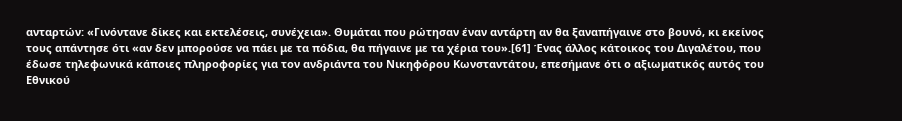ανταρτών: «Γινόντανε δίκες και εκτελέσεις, συνέχεια». Θυμάται που ρώτησαν έναν αντάρτη αν θα ξαναπήγαινε στο βουνό, κι εκείνος τους απάντησε ότι «αν δεν μπορούσε να πάει με τα πόδια, θα πήγαινε με τα χέρια του».[61] Ένας άλλος κάτοικος του Διγαλέτου, που έδωσε τηλεφωνικά κάποιες πληροφορίες για τον ανδριάντα του Νικηφόρου Κωνσταντάτου, επεσήμανε ότι ο αξιωματικός αυτός του Εθνικού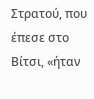Στρατού, που έπεσε στο Βίτσι, «ήταν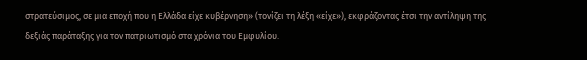στρατεύσιμος, σε μια εποχή που η Ελλάδα είχε κυβέρνηση» (τονίζει τη λέξη «είχε»), εκφράζοντας έτσι την αντίληψη της δεξιάς παράταξης για τον πατριωτισμό στα χρόνια του Εμφυλίου.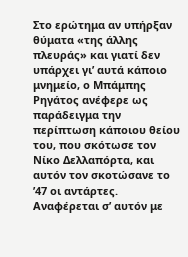Στο ερώτημα αν υπήρξαν θύματα «της άλλης πλευράς» και γιατί δεν υπάρχει γι’ αυτά κάποιο μνημείο, ο Μπάμπης Ρηγάτος ανέφερε ως παράδειγμα την περίπτωση κάποιου θείου του, που σκότωσε τον Νίκο Δελλαπόρτα, και αυτόν τον σκοτώσανε το ’47 οι αντάρτες. Αναφέρεται σ’ αυτόν με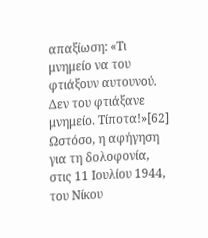απαξίωση: «Τι μνημείο να του φτιάξουν αυτουνού. Δεν του φτιάξανε μνημείο. Τίποτα!»[62] Ωστόσο, η αφήγηση για τη δολοφονία, στις 11 Ιουλίου 1944, του Νίκου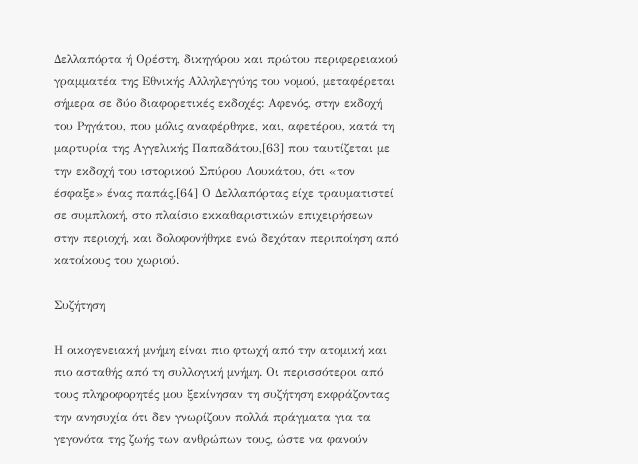Δελλαπόρτα ή Ορέστη, δικηγόρου και πρώτου περιφερειακού γραμματέα της Εθνικής Αλληλεγγύης του νομού, μεταφέρεται σήμερα σε δύο διαφορετικές εκδοχές: Αφενός, στην εκδοχή του Ρηγάτου, που μόλις αναφέρθηκε, και, αφετέρου, κατά τη μαρτυρία της Αγγελικής Παπαδάτου,[63] που ταυτίζεται με την εκδοχή του ιστορικού Σπύρου Λουκάτου, ότι «τον έσφαξε» ένας παπάς.[64] Ο Δελλαπόρτας είχε τραυματιστεί σε συμπλοκή, στο πλαίσιο εκκαθαριστικών επιχειρήσεων στην περιοχή, και δολοφονήθηκε ενώ δεχόταν περιποίηση από κατοίκους του χωριού.

Συζήτηση

Η οικογενειακή μνήμη είναι πιο φτωχή από την ατομική και πιο ασταθής από τη συλλογική μνήμη. Οι περισσότεροι από τους πληροφορητές μου ξεκίνησαν τη συζήτηση εκφράζοντας την ανησυχία ότι δεν γνωρίζουν πολλά πράγματα για τα γεγονότα της ζωής των ανθρώπων τους, ώστε να φανούν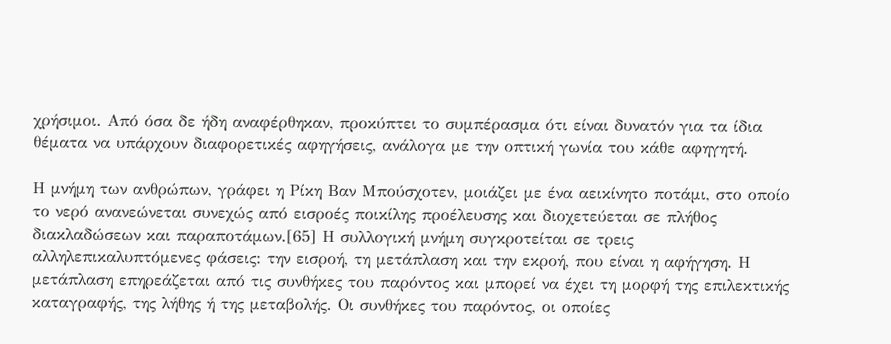χρήσιμοι. Από όσα δε ήδη αναφέρθηκαν, προκύπτει το συμπέρασμα ότι είναι δυνατόν για τα ίδια θέματα να υπάρχουν διαφορετικές αφηγήσεις, ανάλογα με την οπτική γωνία του κάθε αφηγητή.

Η μνήμη των ανθρώπων, γράφει η Ρίκη Βαν Μπούσχοτεν, μοιάζει με ένα αεικίνητο ποτάμι, στο οποίο το νερό ανανεώνεται συνεχώς από εισροές ποικίλης προέλευσης και διοχετεύεται σε πλήθος διακλαδώσεων και παραποτάμων.[65] Η συλλογική μνήμη συγκροτείται σε τρεις αλληλεπικαλυπτόμενες φάσεις: την εισροή, τη μετάπλαση και την εκροή, που είναι η αφήγηση. Η μετάπλαση επηρεάζεται από τις συνθήκες του παρόντος και μπορεί να έχει τη μορφή της επιλεκτικής καταγραφής, της λήθης ή της μεταβολής. Οι συνθήκες του παρόντος, οι οποίες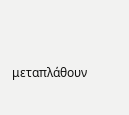μεταπλάθουν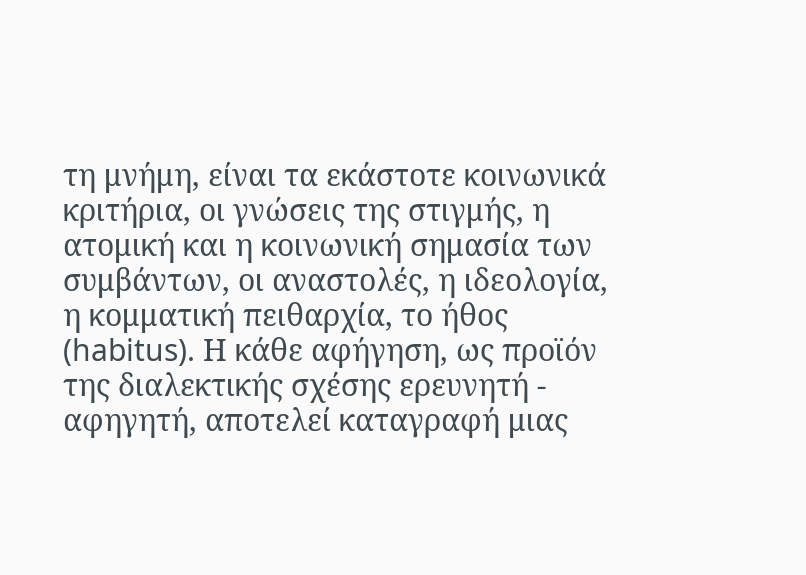τη μνήμη, είναι τα εκάστοτε κοινωνικά κριτήρια, οι γνώσεις της στιγμής, η ατομική και η κοινωνική σημασία των συμβάντων, οι αναστολές, η ιδεολογία, η κομματική πειθαρχία, το ήθος (habitus). Η κάθε αφήγηση, ως προϊόν της διαλεκτικής σχέσης ερευνητή - αφηγητή, αποτελεί καταγραφή μιας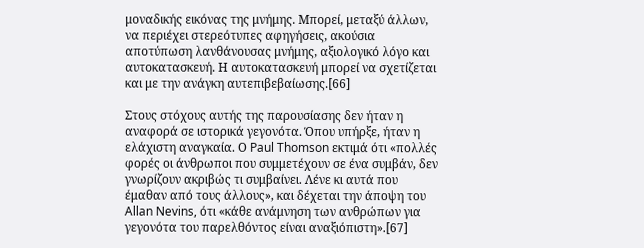μοναδικής εικόνας της μνήμης. Μπορεί, μεταξύ άλλων, να περιέχει στερεότυπες αφηγήσεις, ακούσια αποτύπωση λανθάνουσας μνήμης, αξιολογικό λόγο και αυτοκατασκευή. Η αυτοκατασκευή μπορεί να σχετίζεται και με την ανάγκη αυτεπιβεβαίωσης.[66]

Στους στόχους αυτής της παρουσίασης δεν ήταν η αναφορά σε ιστορικά γεγονότα. Όπου υπήρξε, ήταν η ελάχιστη αναγκαία. Ο Paul Thomson εκτιμά ότι «πολλές φορές οι άνθρωποι που συμμετέχουν σε ένα συμβάν, δεν γνωρίζουν ακριβώς τι συμβαίνει. Λένε κι αυτά που έμαθαν από τους άλλους», και δέχεται την άποψη του Allan Nevins, ότι «κάθε ανάμνηση των ανθρώπων για γεγονότα του παρελθόντος είναι αναξιόπιστη».[67]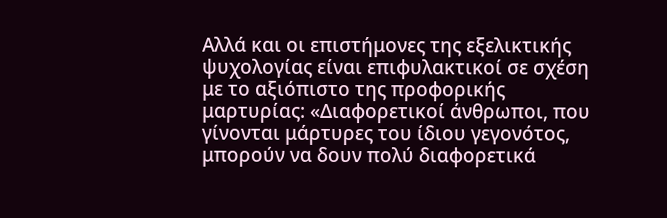Αλλά και οι επιστήμονες της εξελικτικής ψυχολογίας είναι επιφυλακτικοί σε σχέση με το αξιόπιστο της προφορικής μαρτυρίας: «Διαφορετικοί άνθρωποι, που γίνονται μάρτυρες του ίδιου γεγονότος, μπορούν να δουν πολύ διαφορετικά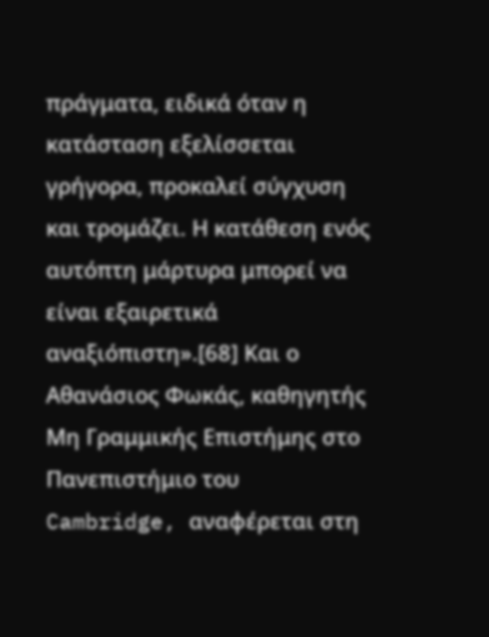πράγματα, ειδικά όταν η κατάσταση εξελίσσεται γρήγορα, προκαλεί σύγχυση και τρομάζει. Η κατάθεση ενός αυτόπτη μάρτυρα μπορεί να είναι εξαιρετικά αναξιόπιστη».[68] Και ο Αθανάσιος Φωκάς, καθηγητής Μη Γραμμικής Επιστήμης στο Πανεπιστήμιο του Cambridge, αναφέρεται στη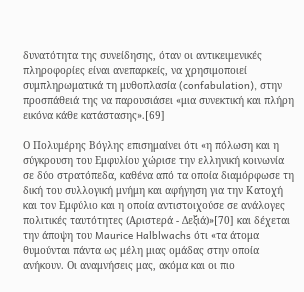δυνατότητα της συνείδησης, όταν οι αντικειμενικές πληροφορίες είναι ανεπαρκείς, να χρησιμοποιεί συμπληρωματικά τη μυθοπλασία (confabulation), στην προσπάθειά της να παρουσιάσει «μια συνεκτική και πλήρη εικόνα κάθε κατάστασης».[69]

Ο Πολυμέρης Βόγλης επισημαίνει ότι «η πόλωση και η σύγκρουση του Εμφυλίου χώρισε την ελληνική κοινωνία σε δύο στρατόπεδα, καθένα από τα οποία διαμόρφωσε τη δική του συλλογική μνήμη και αφήγηση για την Κατοχή και τον Εμφύλιο και η οποία αντιστοιχούσε σε ανάλογες πολιτικές ταυτότητες (Αριστερά - Δεξιά)»[70] και δέχεται την άποψη του Maurice Halblwachs ότι «τα άτομα θυμούνται πάντα ως μέλη μιας ομάδας στην οποία ανήκουν. Οι αναμνήσεις μας, ακόμα και οι πιο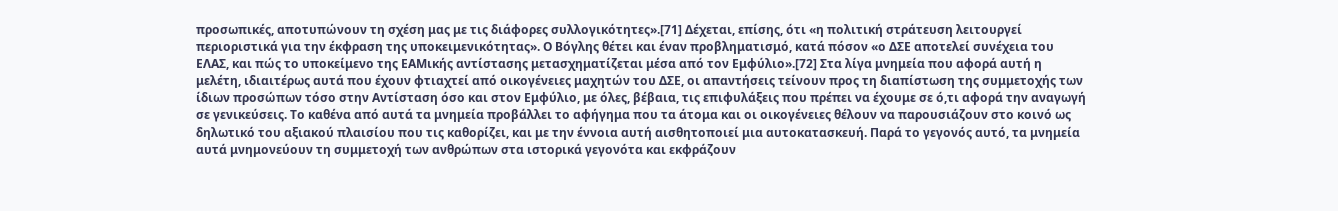προσωπικές, αποτυπώνουν τη σχέση μας με τις διάφορες συλλογικότητες».[71] Δέχεται, επίσης, ότι «η πολιτική στράτευση λειτουργεί περιοριστικά για την έκφραση της υποκειμενικότητας». Ο Βόγλης θέτει και έναν προβληματισμό, κατά πόσον «ο ΔΣΕ αποτελεί συνέχεια του ΕΛΑΣ, και πώς το υποκείμενο της ΕΑΜικής αντίστασης μετασχηματίζεται μέσα από τον Εμφύλιο».[72] Στα λίγα μνημεία που αφορά αυτή η μελέτη, ιδιαιτέρως αυτά που έχουν φτιαχτεί από οικογένειες μαχητών του ΔΣΕ, οι απαντήσεις τείνουν προς τη διαπίστωση της συμμετοχής των ίδιων προσώπων τόσο στην Αντίσταση όσο και στον Εμφύλιο, με όλες, βέβαια, τις επιφυλάξεις που πρέπει να έχουμε σε ό,τι αφορά την αναγωγή σε γενικεύσεις. Το καθένα από αυτά τα μνημεία προβάλλει το αφήγημα που τα άτομα και οι οικογένειες θέλουν να παρουσιάζουν στο κοινό ως δηλωτικό του αξιακού πλαισίου που τις καθορίζει, και με την έννοια αυτή αισθητοποιεί μια αυτοκατασκευή. Παρά το γεγονός αυτό, τα μνημεία αυτά μνημονεύουν τη συμμετοχή των ανθρώπων στα ιστορικά γεγονότα και εκφράζουν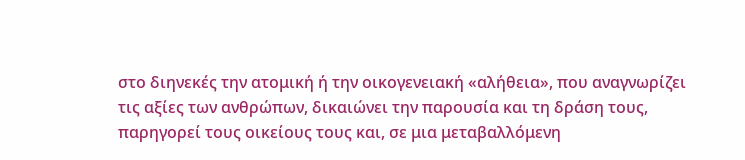στο διηνεκές την ατομική ή την οικογενειακή «αλήθεια», που αναγνωρίζει τις αξίες των ανθρώπων, δικαιώνει την παρουσία και τη δράση τους, παρηγορεί τους οικείους τους και, σε μια μεταβαλλόμενη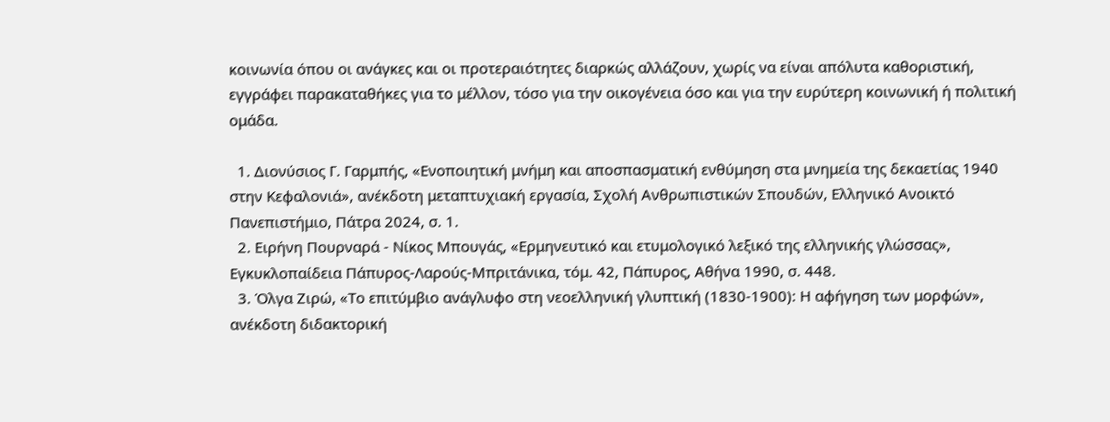κοινωνία όπου οι ανάγκες και οι προτεραιότητες διαρκώς αλλάζουν, χωρίς να είναι απόλυτα καθοριστική, εγγράφει παρακαταθήκες για το μέλλον, τόσο για την οικογένεια όσο και για την ευρύτερη κοινωνική ή πολιτική ομάδα.

  1. Διονύσιος Γ. Γαρμπής, «Ενοποιητική μνήμη και αποσπασματική ενθύμηση στα μνημεία της δεκαετίας 1940 στην Κεφαλονιά», ανέκδοτη μεταπτυχιακή εργασία, Σχολή Ανθρωπιστικών Σπουδών, Ελληνικό Ανοικτό Πανεπιστήμιο, Πάτρα 2024, σ. 1.
  2. Ειρήνη Πουρναρά - Νίκος Μπουγάς, «Ερμηνευτικό και ετυμολογικό λεξικό της ελληνικής γλώσσας», Εγκυκλοπαίδεια Πάπυρος-Λαρούς-Μπριτάνικα, τόμ. 42, Πάπυρος, Αθήνα 1990, σ. 448.
  3. Όλγα Ζιρώ, «Το επιτύμβιο ανάγλυφο στη νεοελληνική γλυπτική (1830-1900): Η αφήγηση των μορφών», ανέκδοτη διδακτορική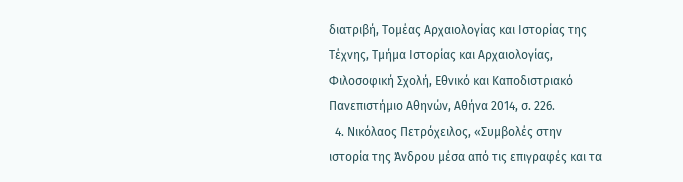διατριβή, Τομέας Αρχαιολογίας και Ιστορίας της Τέχνης, Τμήμα Ιστορίας και Αρχαιολογίας, Φιλοσοφική Σχολή, Εθνικό και Καποδιστριακό Πανεπιστήμιο Αθηνών, Αθήνα 2014, σ. 226.
  4. Νικόλαος Πετρόχειλος, «Συμβολές στην ιστορία της Άνδρου μέσα από τις επιγραφές και τα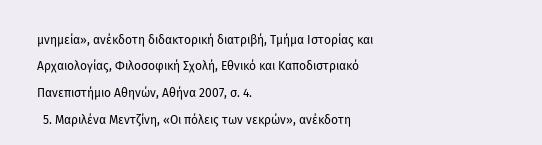μνημεία», ανέκδοτη διδακτορική διατριβή, Τμήμα Ιστορίας και Αρχαιολογίας, Φιλοσοφική Σχολή, Εθνικό και Καποδιστριακό Πανεπιστήμιο Αθηνών, Αθήνα 2007, σ. 4.
  5. Μαριλένα Μεντζίνη, «Οι πόλεις των νεκρών», ανέκδοτη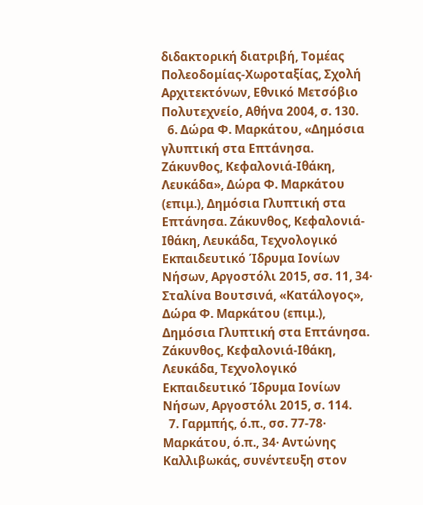διδακτορική διατριβή, Τομέας Πολεοδομίας-Χωροταξίας, Σχολή Αρχιτεκτόνων, Εθνικό Μετσόβιο Πολυτεχνείο, Αθήνα 2004, σ. 130.
  6. Δώρα Φ. Μαρκάτου, «Δημόσια γλυπτική στα Επτάνησα. Ζάκυνθος, Κεφαλονιά-Ιθάκη, Λευκάδα», Δώρα Φ. Μαρκάτου (επιμ.), Δημόσια Γλυπτική στα Επτάνησα. Ζάκυνθος, Κεφαλονιά-Ιθάκη, Λευκάδα, Τεχνολογικό Εκπαιδευτικό Ίδρυμα Ιονίων Νήσων, Αργοστόλι 2015, σσ. 11, 34· Σταλίνα Βουτσινά, «Κατάλογος», Δώρα Φ. Μαρκάτου (επιμ.), Δημόσια Γλυπτική στα Επτάνησα. Ζάκυνθος, Κεφαλονιά-Ιθάκη, Λευκάδα, Τεχνολογικό Εκπαιδευτικό Ίδρυμα Ιονίων Νήσων, Αργοστόλι 2015, σ. 114.
  7. Γαρμπής, ό.π., σσ. 77-78· Μαρκάτου, ό.π., 34· Αντώνης Καλλιβωκάς, συνέντευξη στον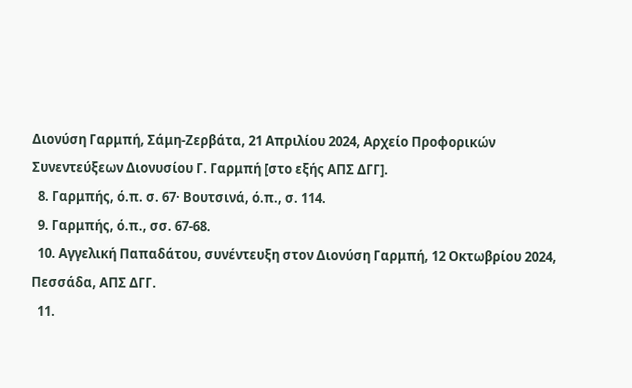Διονύση Γαρμπή, Σάμη-Ζερβάτα, 21 Απριλίου 2024, Αρχείο Προφορικών Συνεντεύξεων Διονυσίου Γ. Γαρμπή [στο εξής ΑΠΣ ΔΓΓ].
  8. Γαρμπής, ό.π. σ. 67· Βουτσινά, ό.π., σ. 114.
  9. Γαρμπής, ό.π., σσ. 67-68.
  10. Αγγελική Παπαδάτου, συνέντευξη στον Διονύση Γαρμπή, 12 Οκτωβρίου 2024, Πεσσάδα, ΑΠΣ ΔΓΓ.
  11.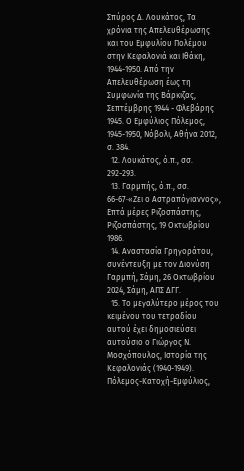Σπύρος Δ. Λουκάτος, Τα χρόνια της Απελευθέρωσης και του Εμφυλίου Πολέμου στην Κεφαλονιά και Ιθάκη, 1944-1950. Από την Απελευθέρωση έως τη Συμφωνία της Βάρκιζας, Σεπτέμβρης 1944 - Φλεβάρης 1945. Ο Εμφύλιος Πόλεμος, 1945-1950, Νόβολι, Αθήνα 2012, σ. 384.
  12. Λουκάτος, ό.π., σσ. 292-293.
  13. Γαρμπής, ό.π., σσ. 66-67·«Ζει ο Αστραπόγιαννος», Επτά μέρες Ριζοσπάστης, Ριζοσπάστης, 19 Οκτωβρίου 1986.
  14. Αναστασία Γρηγοράτου, συνέντευξη με τον Διονύση Γαρμπή, Σάμη, 26 Οκτωβρίου 2024, Σάμη, ΑΠΣ ΔΓΓ.
  15. Το μεγαλύτερο μέρος του κειμένου του τετραδίου αυτού έχει δημοσιεύσει αυτούσιο ο Γιώργος Ν. Μοσχόπουλος, Ιστορία της Κεφαλονιάς (1940-1949). Πόλεμος-Κατοχή-Εμφύλιος,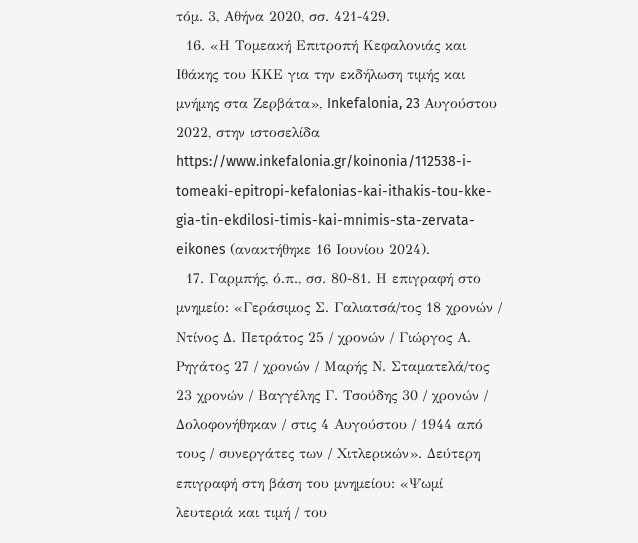τόμ. 3, Αθήνα 2020, σσ. 421-429.
  16. «Η Τομεακή Επιτροπή Κεφαλονιάς και Ιθάκης του ΚΚΕ για την εκδήλωση τιμής και μνήμης στα Ζερβάτα», Inkefalonia, 23 Αυγούστου 2022, στην ιστοσελίδα https://www.inkefalonia.gr/koinonia/112538-i-tomeaki-epitropi-kefalonias-kai-ithakis-tou-kke-gia-tin-ekdilosi-timis-kai-mnimis-sta-zervata-eikones (ανακτήθηκε 16 Ιουνίου 2024).
  17. Γαρμπής, ό.π., σσ. 80-81. Η επιγραφή στο μνημείο: «Γεράσιμος Σ. Γαλιατσά/τος 18 χρονών / Ντίνος Δ. Πετράτος 25 / χρονών / Γιώργος Α. Ρηγάτος 27 / χρονών / Μαρής Ν. Σταματελά/τος 23 χρονών / Βαγγέλης Γ. Τσούδης 30 / χρονών / Δολοφονήθηκαν / στις 4 Αυγούστου / 1944 από τους / συνεργάτες των / Χιτλερικών». Δεύτερη επιγραφή στη βάση του μνημείου: «Ψωμί λευτεριά και τιμή / του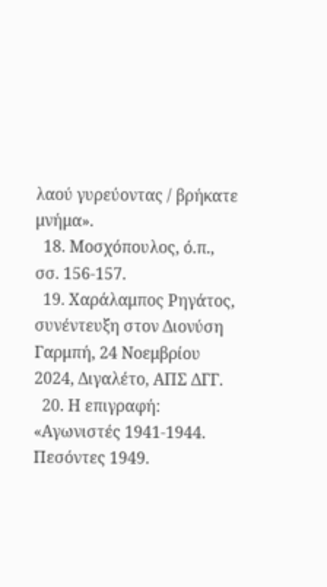λαού γυρεύοντας / βρήκατε μνήμα».
  18. Μοσχόπουλος, ό.π., σσ. 156-157.
  19. Χαράλαμπος Ρηγάτος, συνέντευξη στον Διονύση Γαρμπή, 24 Νοεμβρίου 2024, Διγαλέτο, ΑΠΣ ΔΓΓ.
  20. Η επιγραφή: «Αγωνιστές 1941-1944. Πεσόντες 1949.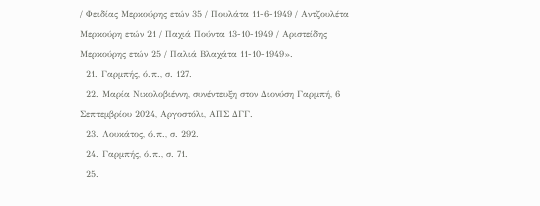/ Φειδίας Μερκούρης ετών 35 / Πουλάτα 11-6-1949 / Αντζουλέτα Μερκούρη ετών 21 / Παχιά Πούντα 13-10-1949 / Αριστείδης Μερκούρης ετών 25 / Παλιά Βλαχάτα 11-10-1949».
  21. Γαρμπής, ό.π., σ. 127.
  22. Μαρία Νικολοβιέννη, συνέντευξη στον Διονύση Γαρμπή, 6 Σεπτεμβρίου 2024, Αργοστόλι, ΑΠΣ ΔΓΓ.
  23. Λουκάτος, ό.π., σ. 292.
  24. Γαρμπής, ό.π., σ. 71.
  25.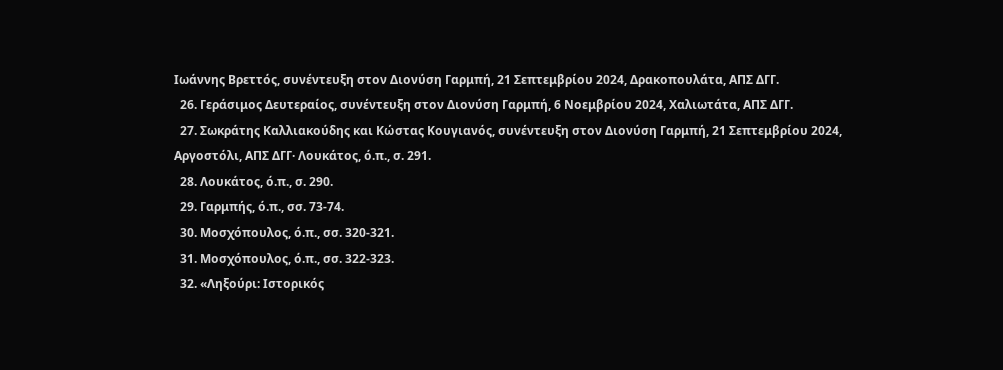Ιωάννης Βρεττός, συνέντευξη στον Διονύση Γαρμπή, 21 Σεπτεμβρίου 2024, Δρακοπουλάτα, ΑΠΣ ΔΓΓ.
  26. Γεράσιμος Δευτεραίος, συνέντευξη στον Διονύση Γαρμπή, 6 Νοεμβρίου 2024, Χαλιωτάτα, ΑΠΣ ΔΓΓ.
  27. Σωκράτης Καλλιακούδης και Κώστας Κουγιανός, συνέντευξη στον Διονύση Γαρμπή, 21 Σεπτεμβρίου 2024, Αργοστόλι, ΑΠΣ ΔΓΓ· Λουκάτος, ό.π., σ. 291.
  28. Λουκάτος, ό.π., σ. 290.
  29. Γαρμπής, ό.π., σσ. 73-74.
  30. Μοσχόπουλος, ό.π., σσ. 320-321.
  31. Μοσχόπουλος, ό.π., σσ. 322-323.
  32. «Ληξούρι: Ιστορικός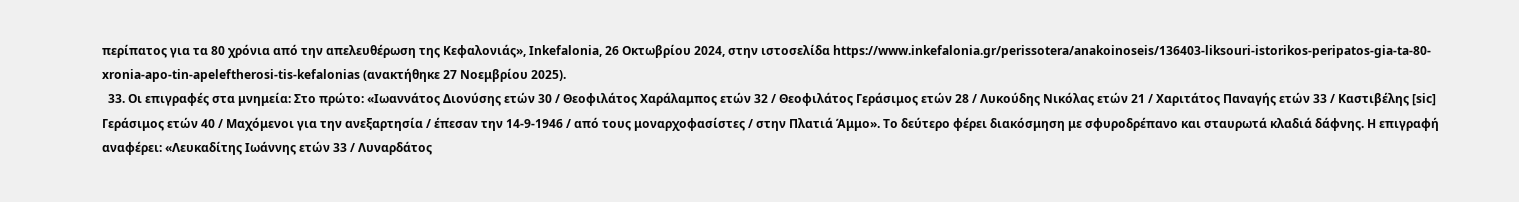περίπατος για τα 80 χρόνια από την απελευθέρωση της Κεφαλονιάς», Inkefalonia, 26 Οκτωβρίου 2024, στην ιστοσελίδα https://www.inkefalonia.gr/perissotera/anakoinoseis/136403-liksouri-istorikos-peripatos-gia-ta-80-xronia-apo-tin-apeleftherosi-tis-kefalonias (ανακτήθηκε 27 Νοεμβρίου 2025).
  33. Οι επιγραφές στα μνημεία: Στο πρώτο: «Ιωαννάτος Διονύσης ετών 30 / Θεοφιλάτος Χαράλαμπος ετών 32 / Θεοφιλάτος Γεράσιμος ετών 28 / Λυκούδης Νικόλας ετών 21 / Χαριτάτος Παναγής ετών 33 / Καστιβέλης [sic] Γεράσιμος ετών 40 / Μαχόμενοι για την ανεξαρτησία / έπεσαν την 14-9-1946 / από τους μοναρχοφασίστες / στην Πλατιά Άμμο». Το δεύτερο φέρει διακόσμηση με σφυροδρέπανο και σταυρωτά κλαδιά δάφνης. Η επιγραφή αναφέρει: «Λευκαδίτης Ιωάννης ετών 33 / Λυναρδάτος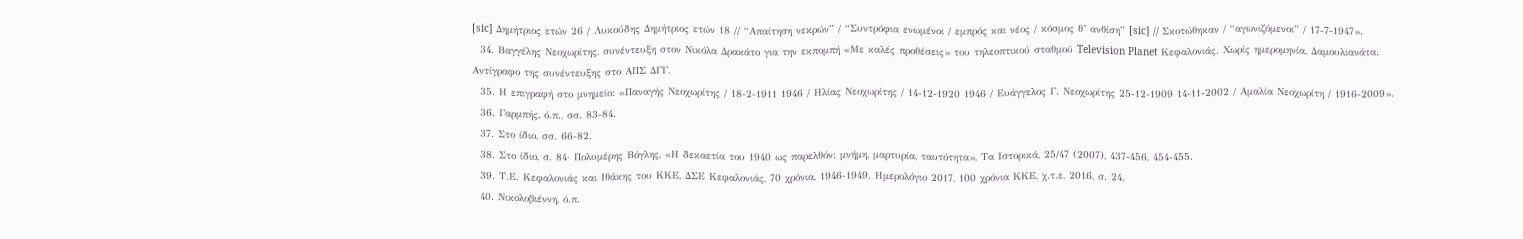[sic] Δημήτριος ετών 26 / Λυκούδης Δημήτριος ετών 18 // “Απαίτηση νεκρών” / “Συντρόφια ενωμένοι / εμπρός και νέος / κόσμος θ’ ανθίση” [sic] // Σκοτώθηκαν / “αγωνιζόμενοι” / 17-7-1947».
  34. Βαγγέλης Νεοχωρίτης, συνέντευξη στον Νικόλα Δρακάτο για την εκπομπή «Με καλές προθέσεις» του τηλεοπτικού σταθμού Television Planet Κεφαλονιάς. Χωρίς ημερομηνία, Δαμουλιανάτα. Αντίγραφο της συνέντευξης στο ΑΠΣ ΔΓΓ.
  35. Η επιγραφή στο μνημείο: «Παναγής Νεοχωρίτης / 18-2-1911 1946 / Ηλίας Νεοχωρίτης / 14-12-1920 1946 / Ευάγγελος Γ. Νεοχωρίτης 25-12-1909 14-11-2002 / Αμαλία Νεοχωρίτη / 1916-2009».
  36. Γαρμπής, ό.π., σσ. 83-84.
  37. Στο ίδιο, σσ. 66-82.
  38. Στο ίδιο, σ. 84· Πολυμέρης Βόγλης, «Η δεκαετία του 1940 ως παρελθόν: μνήμη, μαρτυρία, ταυτότητα», Τα Ιστορικά, 25/47 (2007), 437-456, 454-455.
  39. Τ.Ε. Κεφαλονιάς και Ιθάκης του ΚΚΕ, ΔΣΕ Κεφαλονιάς, 70 χρόνια, 1946-1949. Ημερολόγιο 2017, 100 χρόνια ΚΚΕ, χ.τ.ε, 2016, σ. 24.
  40. Νικολοβιέννη, ό.π.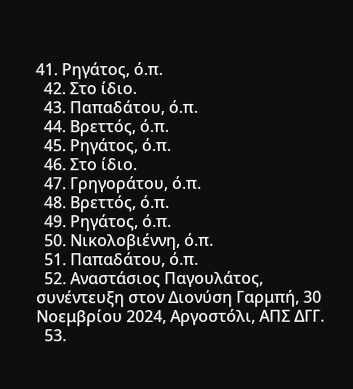41. Ρηγάτος, ό.π.
  42. Στο ίδιο.
  43. Παπαδάτου, ό.π.
  44. Βρεττός, ό.π.
  45. Ρηγάτος, ό.π.
  46. Στο ίδιο.
  47. Γρηγοράτου, ό.π.
  48. Βρεττός, ό.π.
  49. Ρηγάτος, ό.π.
  50. Νικολοβιέννη, ό.π.
  51. Παπαδάτου, ό.π.
  52. Αναστάσιος Παγουλάτος, συνέντευξη στον Διονύση Γαρμπή, 30 Νοεμβρίου 2024, Αργοστόλι, ΑΠΣ ΔΓΓ.
  53.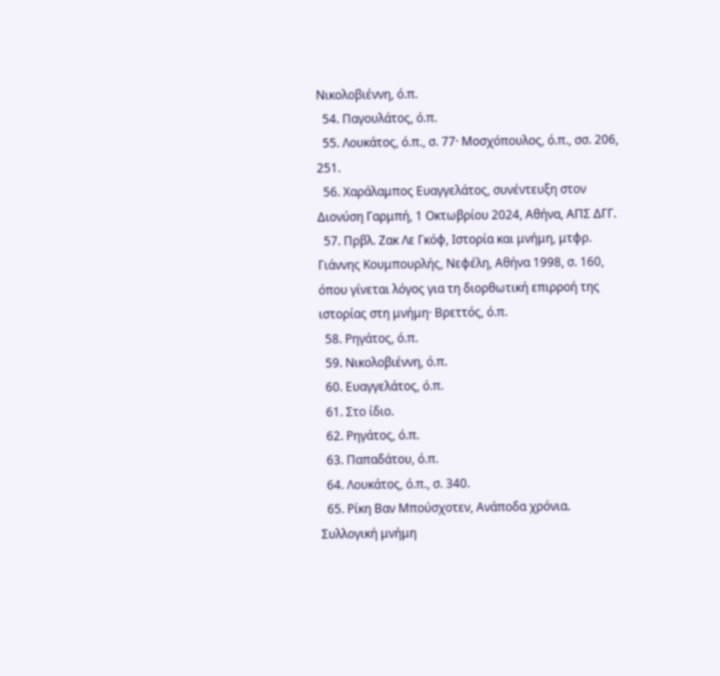Νικολοβιέννη, ό.π.
  54. Παγουλάτος, ό.π.
  55. Λουκάτος, ό.π., σ. 77· Μοσχόπουλος, ό.π., σσ. 206, 251.
  56. Χαράλαμπος Ευαγγελάτος, συνέντευξη στον Διονύση Γαρμπή, 1 Οκτωβρίου 2024, Αθήνα, ΑΠΣ ΔΓΓ.
  57. Πρβλ. Ζακ Λε Γκόφ, Ιστορία και μνήμη, μτφρ. Γιάννης Κουμπουρλής, Νεφέλη, Αθήνα 1998, σ. 160, όπου γίνεται λόγος για τη διορθωτική επιρροή της ιστορίας στη μνήμη· Βρεττός, ό.π.
  58. Ρηγάτος, ό.π.
  59. Νικολοβιέννη, ό.π.
  60. Ευαγγελάτος, ό.π.
  61. Στο ίδιο.
  62. Ρηγάτος, ό.π.
  63. Παπαδάτου, ό.π.
  64. Λουκάτος, ό.π., σ. 340.
  65. Ρίκη Βαν Μπούσχοτεν, Ανάποδα χρόνια. Συλλογική μνήμη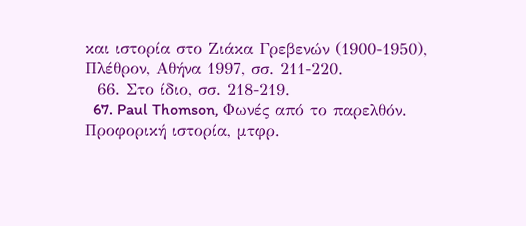και ιστορία στο Ζιάκα Γρεβενών (1900-1950), Πλέθρον, Αθήνα 1997, σσ. 211-220.
  66. Στο ίδιο, σσ. 218-219.
  67. Paul Thomson, Φωνές από το παρελθόν. Προφορική ιστορία, μτφρ.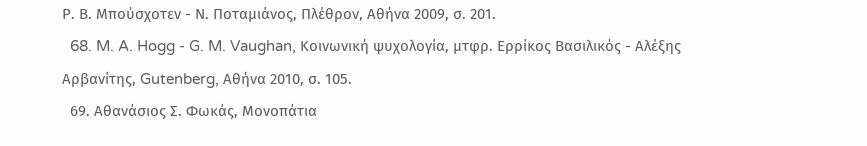Ρ. Β. Μπούσχοτεν - Ν. Ποταμιάνος, Πλέθρον, Αθήνα 2009, σ. 201.
  68. M. A. Hogg - G. M. Vaughan, Κοινωνική ψυχολογία, μτφρ. Ερρίκος Βασιλικός - Αλέξης Αρβανίτης, Gutenberg, Αθήνα 2010, σ. 105.
  69. Αθανάσιος Σ. Φωκάς, Μονοπάτια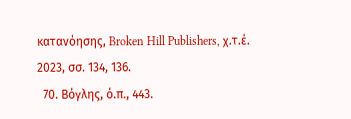κατανόησης, Broken Hill Publishers, χ.τ.έ. 2023, σσ. 134, 136.
  70. Βόγλης, ό.π., 443.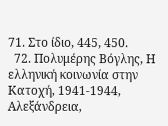71. Στο ίδιο, 445, 450.
  72. Πολυμέρης Βόγλης, Η ελληνική κοινωνία στην Κατοχή, 1941-1944, Αλεξάνδρεια,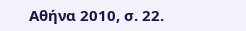Αθήνα 2010, σ. 22.